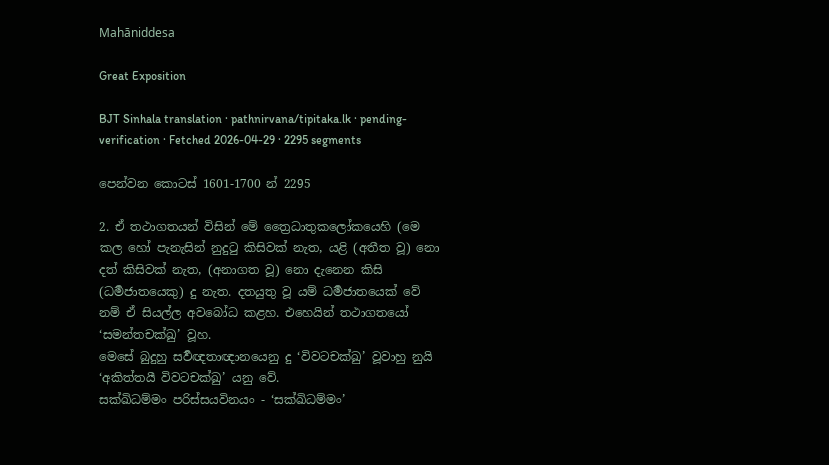Mahāniddesa

Great Exposition

BJT Sinhala translation · pathnirvana/tipitaka.lk · pending-verification · Fetched 2026-04-29 · 2295 segments

පෙන්වන කොටස් 1601-1700 න් 2295

2. ඒ තථාගතයන් විසින් මේ ත්‍රෛධාතුකලෝකයෙහි (මෙ කල හෝ පැනැසින් නුදුටු කිසිවක් නැත, යළි (අතීත වූ) නො දත් කිසිවක් නැත, (අනාගත වූ) නො දැනෙන කිසි (ධර්‍මජාතයෙකු) දු නැත. දතයුතු වූ යම් ධර්‍මජාතයෙක් වේ නම් ඒ සියල්ල අවබෝධ කළහ. එහෙයින් තථාගතයෝ ‘සමන්තචක්ඛු’ වූහ.
මෙසේ බුදුහු සර්‍වඥතාඥානයෙනු දු ‘විවටචක්ඛු’ වූවාහු නුයි ‘අකිත්තයී විවටචක්ඛු’ යනු වේ.
සක්ඛිධම්මං පරිස්සයවිනයං - ‘සක්ඛිධම්මං’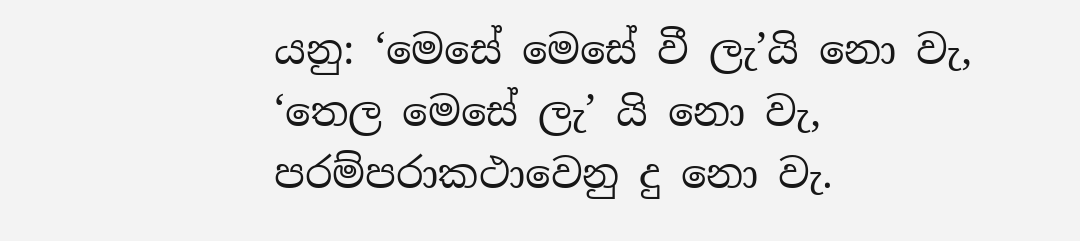යනු: ‘මෙසේ මෙසේ වී ලැ’යි නො වැ, ‘තෙල මෙසේ ලැ’ යි නො වැ, පරම්පරාකථාවෙනු දු නො වැ.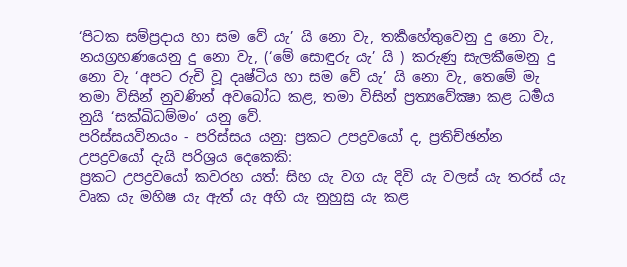‘පිටක සම්ප්‍රදාය හා සම වේ යැ’ යි නො වැ, තර්‍කහේතුවෙනු දු නො වැ, නයග්‍රහණයෙනු දු නො වැ, (‘මේ සොඳුරු යැ’ යි ) කරුණු සැලකීමෙනු දු නො වැ ‘අපට රුචි වූ දෘෂ්ටිය හා සම වේ යැ’ යි නො වැ, තෙමේ මැ තමා විසින් නුවණින් අවබෝධ කළ, තමා විසින් ප්‍රත්‍යවේක්‍ෂා කළ ධර්‍මය නුයි ‘සක්ඛිධම්මං’ යනු වේ.
පරිස්සයවිනයං - පරිස්සය යනු: ප්‍රකට උපද්‍රවයෝ ද, ප්‍රතිච්ඡන්න උපද්‍රවයෝ දැයි පරිශ්‍රය දෙකෙකි:
ප්‍රකට උපද්‍රවයෝ කවරහ යත්: සිහ යැ වග යැ දිවි යැ වලස් යැ තරස් යැ වෘක යැ මහිෂ යැ ඇත් යැ අහි යැ නුහුසු යැ කළ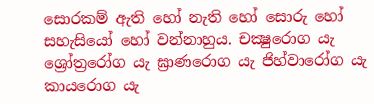සොරකම් ඇති හෝ නැති හෝ සොරු හෝ සහැසියෝ හෝ වන්නාහුය. චක්‍ෂුරොග යැ ශ්‍රෝත්‍රරෝග යැ ඝ්‍රාණරොග යැ ජිහ්වාරෝග යැ කායරොග යැ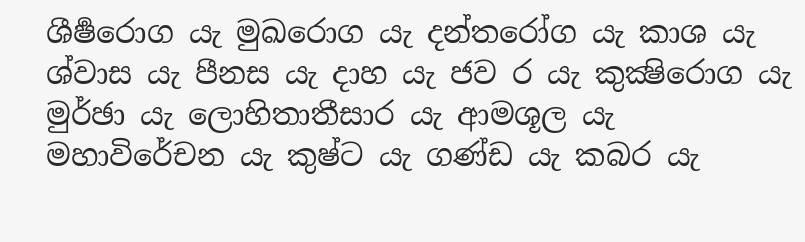ශීර්‍ෂරොග යැ මුඛරොග යැ දන්තරෝග යැ කාශ යැ ශ්වාස යැ පීනස යැ දාහ යැ ජව ර යැ කුක්‍ෂිරොග යැ මුර්ඡා යැ ලොහිතාතීසාර යැ ආමශූල යැ මහාවිරේචන යැ කුෂ්ට යැ ගණ්ඩ යැ කබර යැ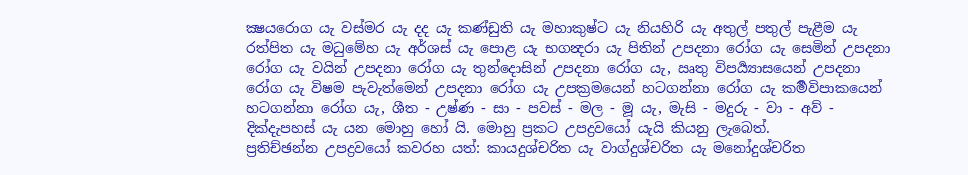ක්‍ෂයරොග යැ වස්මර යැ දද යැ කණ්ඩුති යැ මහාකුෂ්ට යැ නියහිරි යැ අතුල් පතුල් පැළීම යැ රත්පිත යැ මධුමේහ යැ අර්ශස් යැ පොළ යැ භගන්‍දරා යැ පිතින් උපදනා රෝග යැ සෙමින් උපදනා රෝග යැ වයින් උපදනා රෝග යැ තුන්දොසින් උපදනා රෝග යැ, ඍතු විපර්‍ය්‍යාසයෙන් උපදනා රෝග යැ විෂම පැවැත්මෙන් උපදනා රෝග යැ උපක්‍රමයෙන් හටගන්නා රෝග යැ කර්‍මවිපාකයෙන් හටගන්නා රෝග යැ, ශීත - උෂ්ණ - සා - පවස් - මල - මූ යැ, මැසි - මදුරු - වා - අව් - දික්දැපහස් යැ යන මොහු හෝ යි. මොහු ප්‍රකට උපද්‍රවයෝ යැයි කියනු ලැබෙත්.
ප්‍රතිච්ඡන්න උපද්‍රවයෝ කවරහ යත්: කායදුශ්චරිත යැ වාග්දුශ්චරිත යැ මනෝදුශ්චරිත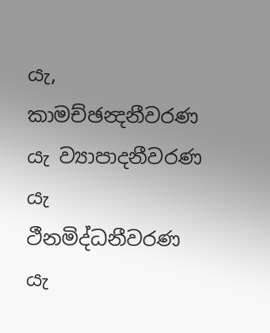යැ, කාමච්ඡන්‍දනීවරණ යැ ව්‍යාපාදනීවරණ යැ ථීනමිද්ධනීවරණ යැ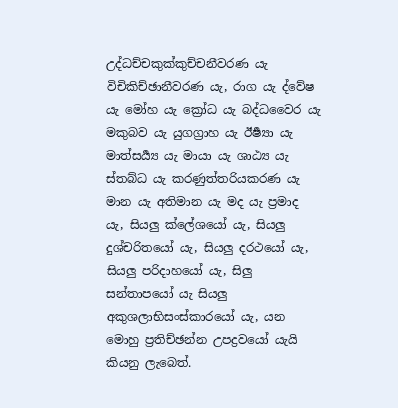උද්ධච්චකුක්කුච්චනීවරණ යැ විචිකිච්ඡානීවරණ යැ, රාග යැ ද්වේෂ යැ මෝහ යැ ක්‍රෝධ යැ බද්ධවෛර යැ මකුබව යැ යුගග්‍රාහ යැ ඊර්‍ෂ්‍යා යැ මාත්සර්‍ය්‍ය යැ මායා යැ ශාඨ්‍ය යැ ස්තබ්ධ යැ කරණුත්තරියකරණ යැ මාන යැ අතිමාන යැ මද යැ ප්‍රමාද යැ, සියලු ක්ලේශයෝ යැ, සියලු දුශ්චරිතයෝ යැ, සියලු දරථයෝ යැ, සියලු පරිදාහයෝ යැ, සිලු සන්තාපයෝ යැ සියලු අකුශලාභිසංස්කාරයෝ යැ, යන මොහු ප්‍රතිච්ඡන්න උපද්‍රවයෝ යැයි කියනු ලැබෙත්.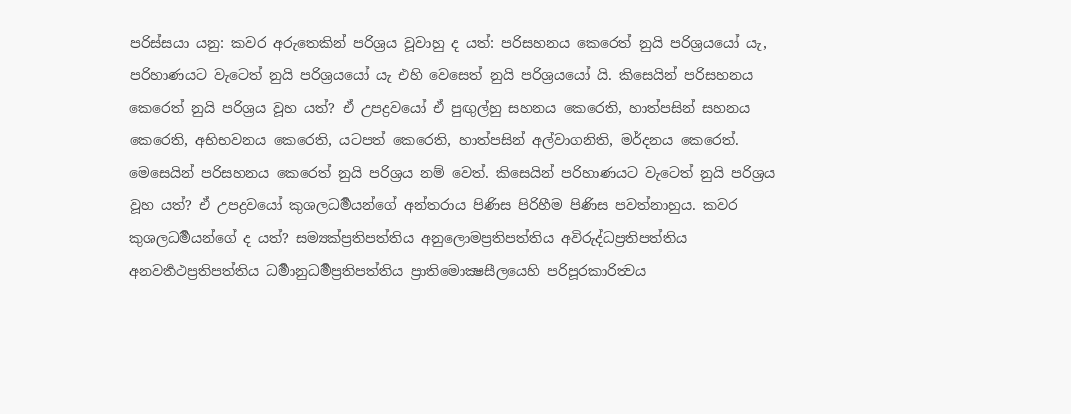පරිස්සයා යනු: කවර අරුතෙකින් පරිශ්‍රය වූවාහු ද යත්: පරිසහනය කෙරෙත් නුයි පරිශ්‍රයයෝ යැ, පරිහාණයට වැටෙත් නුයි පරිශ්‍රයයෝ යැ එහි වෙසෙත් නුයි පරිශ්‍රයයෝ යි. කිසෙයින් පරිසහනය කෙරෙත් නුයි පරිශ්‍රය වූහ යත්? ඒ උපද්‍රවයෝ ඒ පුඟුල්හු සහනය කෙරෙති, හාත්පසින් සහනය කෙරෙති, අභිභවනය කෙරෙති, යටපත් කෙරෙති, හාත්පසින් අල්වාගනිති, මර්දනය කෙරෙත්. මෙසෙයින් පරිසහනය කෙරෙත් නුයි පරිශ්‍රය නම් වෙත්. කිසෙයින් පරිහාණයට වැටෙත් නුයි පරිශ්‍රය වූහ යත්? ඒ උපද්‍රවයෝ කුශලධර්‍මයන්ගේ අන්තරාය පිණිස පිරිහීම පිණිස පවත්නාහුය. කවර කුශලධර්‍මයන්ගේ ද යත්? සම්‍යක්ප්‍රතිපත්තිය අනුලොමප්‍රතිපත්තිය අවිරුද්ධප්‍රතිපත්තිය අනවර්‍තථප්‍රතිපත්තිය ධර්‍මානුධර්‍මප්‍රතිපත්තිය ප්‍රාතිමොක්‍ෂසීලයෙහි පරිපූරකාරිත්‍වය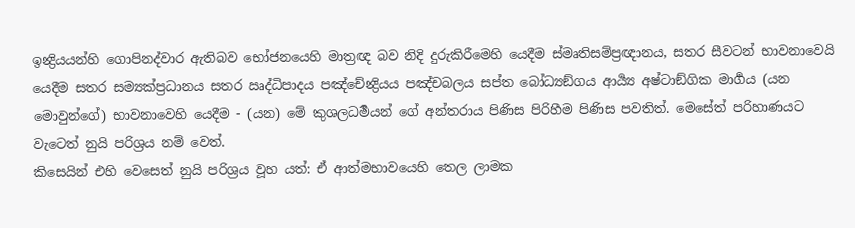ඉන්‍ද්‍රියයන්හි ගොපිනද්වාර ඇතිබව භෝජනයෙහි මාත්‍රඥ බව නිදි දුරුකිරීමෙහි යෙදීම ස්මෘතිසම්ප්‍රඥානය, සතර සීවටන් භාවනාවෙයි යෙදීම සතර සම්‍යක්ප්‍රධානය සතර ඍද්ධිපාදය පඤ්චේන්‍ද්‍රියය පඤ්චබලය සප්ත බෝධ්‍යඞ්ගය ආර්‍ය්‍ය අෂ්ටාඞ්ගික මාර්‍ගය (යන මොවුන්ගේ) භාවනාවෙහි යෙදීම - (යන) මේ කුශලධර්‍මයන් ගේ අන්තරාය පිණිස පිරිහීම පිණිස පවතිත්. මෙසේත් පරිහාණයට වැටෙත් නුයි පරිශ්‍රය නම් වෙත්.
කිසෙයින් එහි වෙසෙත් නුයි පරිශ්‍රය වූහ යත්: ඒ ආත්මභාවයෙහි තෙල ලාමක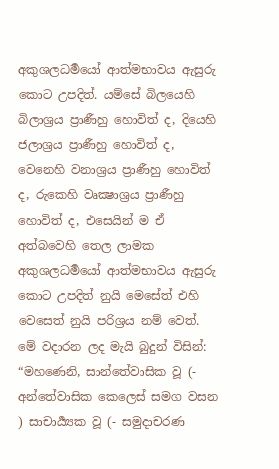අකුශලධර්‍මයෝ ආත්මභාවය ඇසුරු කොට උපදිත්. යම්සේ බිලයෙහි බිලාශ්‍රය ප්‍රාණීහු හොවිත් ද, දියෙහි ජලාශ්‍රය ප්‍රාණීහු හොවිත් ද, වෙනෙහි වනාශ්‍රය ප්‍රාණීහු හොවිත් ද, රුකෙහි වෘක්‍ෂාශ්‍රය ප්‍රාණීහු හොවිත් ද, එසෙයින් ම ඒ අත්බවෙහි තෙල ලාමක අකුශලධර්‍මයෝ ආත්මභාවය ඇසුරු කොට උපදිත් නුයි මෙසේත් එහි වෙසෙත් නුයි පරිශ්‍රය නම් වෙත්.
මේ වදාරන ලද මැයි බුදුන් විසින්:
“මහණෙනි, සාන්තේවාසික වූ (- අන්තේවාසික කෙලෙස් සමග වසන ) සාචාර්‍ය්‍යක වූ (- සමුදාචරණ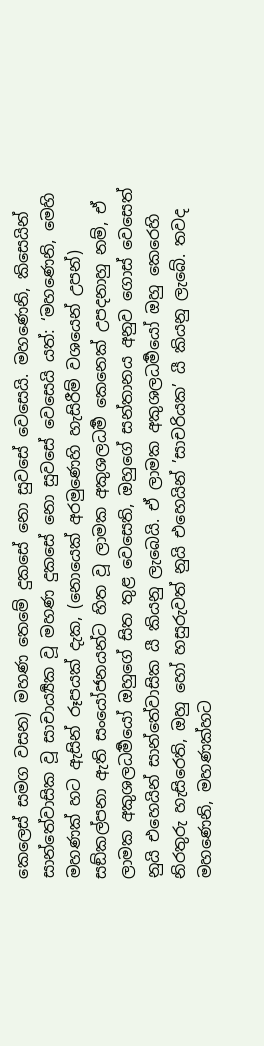කෙලෙස් සමග වසන) මහණ තෙමේ දුකසේ නො සුවසේ වෙසෙයි. මහණෙනි, කිසෙයින් සාන්තේවාසික වූ සාචාර්‍ය්‍යක වූ මහණ දුකසේ නො සුවසේ වෙසෙයි යත්: ‘මහණෙනි, මෙහි මහණක් හට ඇසින් රූපයක් දැක, (නොයෙක් අරමුණෙහි හැසිරීම් වශයෙන් උපන්) සඞ්කල්පනා ඇති සංයෝජනයන්ට හිත වූ ලාමක අකුශලධර්‍ම කෙනෙක් උපදනාහු නම්, ඒ ලාමක අකුශලධර්‍මයෝ ඔහුගේ සිත තුළ වෙසෙති, ඔහුගේ සන්තානය අනුව ගොස් වෙසෙත් නුයි එහෙයින් සාන්තේවාසික යී කියනු ලැබෙයි. ඒ ලාමක අකුශලධර්‍මයෝ ඔහු කෙරෙහි නිරතුරු හැසිරෙති, ඔහු හෝ හසුරුවත් නුයි එහෙයින් ’සාචරියක’ යී කියනු ලැබේ. තවද මහණෙනි, මහණක්හට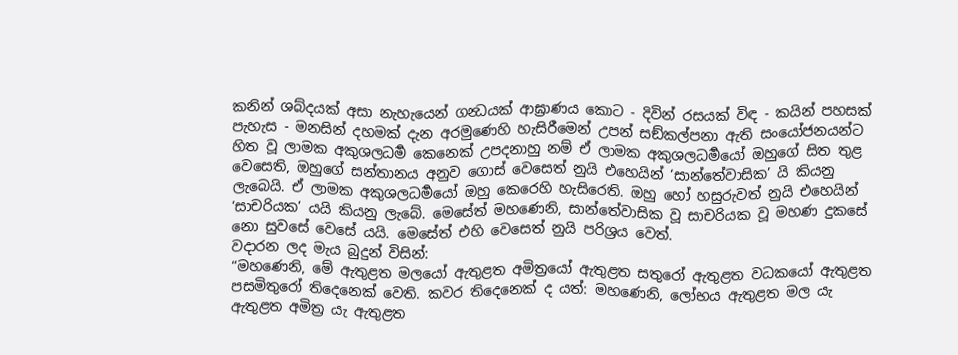කනින් ශබ්දයක් අසා නැහැයෙන් ගන්‍ධයක් ආඝ්‍රාණය කොට - දිවින් රසයක් විඳ - කයින් පහසක් පැහැස - මනසින් දහමක් දැන අරමුණෙහි හැසිරීමෙන් උපන් සඞ්කල්පනා ඇති සංයෝජනයන්ට හිත වූ ලාමක අකුශලධර්‍ම කෙනෙක් උපදනාහු නම් ඒ ලාමක අකුශලධර්‍මයෝ ඔහුගේ සිත තුළ වෙසෙති, ඔහුගේ සන්තානය අනුව ගොස් වෙසෙත් නුයි එහෙයින් ‘සාන්තේවාසික’ යි කියනු ලැබෙයි. ඒ ලාමක අකුශලධර්‍මයෝ ඔහු කෙරෙහි හැසිරෙති. ඔහු හෝ හසුරුවත් නුයි එහෙයින් ‘සාචරියක’ යයි කියනු ලැබේ. මෙසේත් මහණෙනි, සාන්තේවාසික වූ සාචරියක වූ මහණ දුකසේ නො සුවසේ වෙසේ යයි. මෙසේත් එහි වෙසෙත් නුයි පරිශ්‍රය වෙත්.
වදාරන ලද මැය බුදුන් විසින්:
“මහණෙනි, මේ ඇතුළත මලයෝ ඇතුළත අමිත්‍රයෝ ඇතුළත සතුරෝ ඇතුළත වධකයෝ ඇතුළත පසමිතුරෝ තිදෙනෙක් වෙති. කවර තිදෙනෙක් ද යත්: මහණෙනි, ලෝභය ඇතුළත මල යැ ඇතුළත අමිත්‍ර යැ ඇතුළත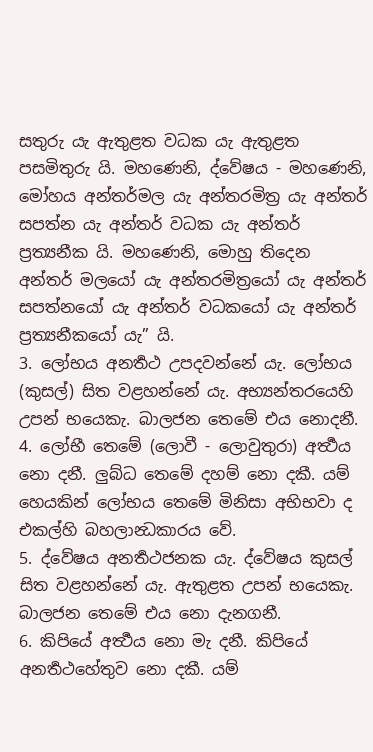සතුරු යැ ඇතුළත වධක යැ ඇතුළත පසමිතුරු යි. මහණෙනි, ද්වේෂය - මහණෙනි, මෝහය අන්තර්මල යැ අන්තරමිත්‍ර යැ අන්තර් සපත්න යැ අන්තර් වධක යැ අන්තර් ප්‍රත්‍යනීක යි. මහණෙනි, මොහු තිදෙන අන්තර් මලයෝ යැ අන්තරමිත්‍රයෝ යැ අන්තර් සපත්නයෝ යැ අන්තර් වධකයෝ යැ අන්තර් ප්‍රත්‍යනීකයෝ යැ” යි.
3. ලෝභය අනර්‍තථ උපදවන්නේ යැ. ලෝභය (කුසල්) සිත වළහන්නේ යැ. අභ්‍යන්තරයෙහි උපන් භයෙකැ. බාලජන තෙමේ එය නොදනී.
4. ලෝභී තෙමේ (ලොවී - ලොවුතුරා) අර්‍ත්‍ථය නො දනී. ලුබ්ධ තෙමේ දහම් නො දකී. යම් හෙයකින් ලෝභය තෙමේ මිනිසා අභිභවා ද එකල්හි බහලාන්‍ධකාරය වේ.
5. ද්වේෂය අනර්‍තථජනක යැ. ද්වේෂය කුසල් සිත වළහන්නේ යැ. ඇතුළත උපන් භයෙකැ. බාලජන තෙමේ එය නො දැනගනී.
6. කිපියේ අර්‍ත්‍ථය නො මැ දනී. කිපියේ අනර්‍තථහේතුව නො දකී. යම්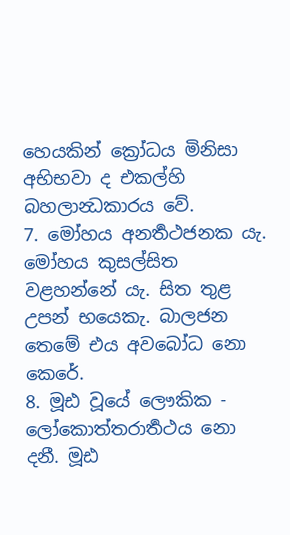හෙයකින් ක්‍රෝධය මිනිසා අභිභවා ද එකල්හි බහලාන්‍ධකාරය වේ.
7. මෝහය අනර්‍තථජනක යැ. මෝහය කුසල්සිත වළහන්නේ යැ. සිත තුළ උපන් භයෙකැ. බාලජන තෙමේ එය අවබෝධ නො කෙරේ.
8. මූඪ වූයේ ලෞකික - ලෝකොත්තරාර්‍තථය නො දනී. මූඪ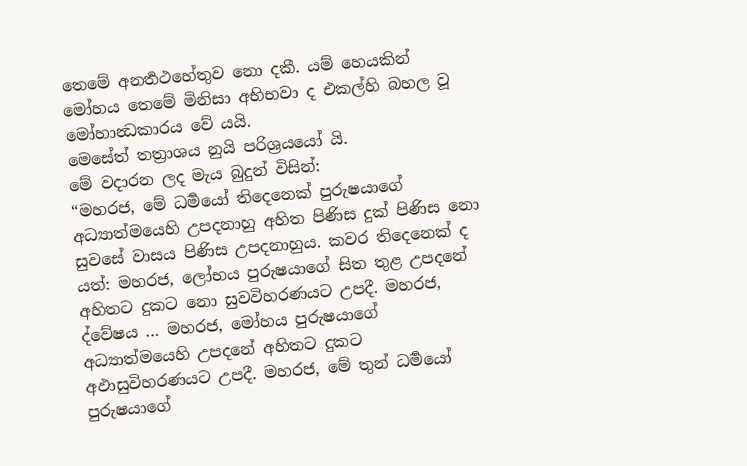තෙමේ අනර්‍තථහේතුව නො දකී. යම් හෙයකින් මෝහය තෙමේ මිනිසා අභිභවා ද එකල්හි බහල වූ මෝහාන්‍ධකාරය වේ යයි.
මෙසේත් තත්‍රාශය නුයි පරිශ්‍රයයෝ යි.
මේ වදාරන ලද මැය බුදුන් විසින්:
“මහරජ, මේ ධර්‍මයෝ තිදෙනෙක් පුරුෂයාගේ අධ්‍යාත්මයෙහි උපදනාහු අහිත පිණිස දුක් පිණිස නො සුවසේ වාසය පිණිස උපදනාහුය. කවර තිදෙනෙක් ද යත්: මහරජ, ලෝභය පුරුෂයාගේ සිත තුළ උපදනේ අහිතට දුකට නො සුවවිහරණයට උපදී. මහරජ, ද්වේෂය … මහරජ, මෝහය පුරුෂයාගේ අධ්‍යාත්මයෙහි උපදනේ අහිතට දුකට අඵාසුවිහරණයට උපදී. මහරජ, මේ තුන් ධර්‍මයෝ පුරුෂයාගේ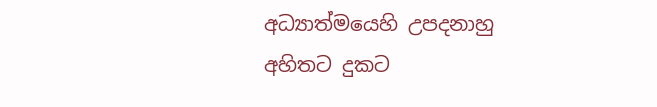අධ්‍යාත්මයෙහි උපදනාහු අහිතට දුකට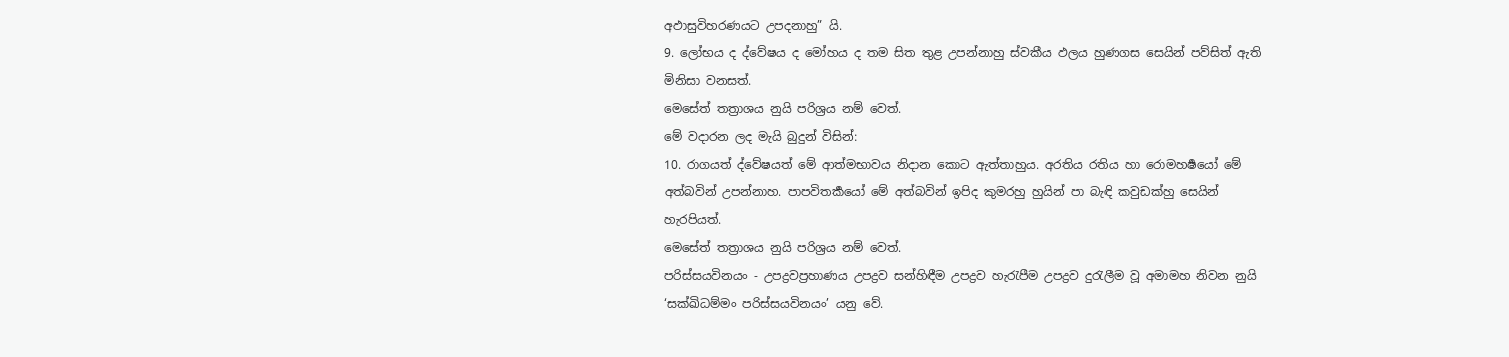අඵාසුවිහරණයට උපදනාහු” යි.
9. ලෝභය ද ද්වේෂය ද මෝහය ද තම සිත තුළ උපන්නාහු ස්වකීය ඵලය හුණගස සෙයින් පව්සිත් ඇති මිනිසා වනසත්.
මෙසේත් තත්‍රාශය නුයි පරිශ්‍රය නම් වෙත්.
මේ වදාරන ලද මැයි බුදුන් විසින්:
10. රාගයත් ද්වේෂයත් මේ ආත්මභාවය නිදාන කොට ඇත්තාහුය. අරතිය රතිය හා රොමහර්‍ෂයෝ මේ අත්බවින් උපන්නාහ. පාපවිතර්‍කයෝ මේ අත්බවින් ඉපිද කුමරහු හුයින් පා බැඳි කවුඩක්හු සෙයින් හැරපියත්.
මෙසේත් තත්‍රාශය නුයි පරිශ්‍රය නම් වෙත්.
පරිස්සයවිනයං - උපද්‍රවප්‍රහාණය උපද්‍රව සන්හිඳීම උපද්‍රව හැරැපීම උපද්‍රව දුරැලීම වූ අමාමහ නිවන නුයි ‘සක්ඛිධම්මං පරිස්සයවිනයං’ යනු වේ.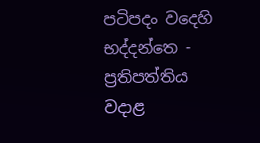පටිපදං වදෙහි භද්දන්තෙ - ප්‍රතිපත්තිය වදාළ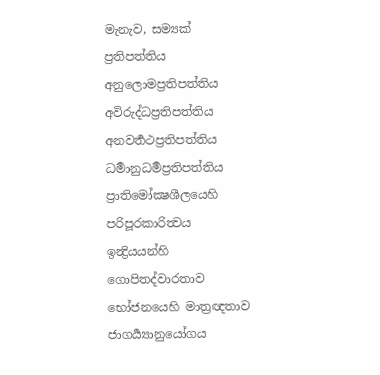මැනැව, සම්‍යක් ප්‍රතිපත්තිය අනුලොමප්‍රතිපත්තිය අවිරුද්ධප්‍රතිපත්තිය අනවර්‍තථප්‍රතිපත්තිය ධර්‍මානුධර්‍මප්‍රතිපත්තිය ප්‍රාතිමෝක්‍ෂශීලයෙහි පරිපූරකාරිත්‍වය ඉන්‍ද්‍රියයන්හි ගොපිතද්වාරතාව භෝජනයෙහි මාත්‍රඥතාව ජාගර්‍ය්‍යානුයෝගය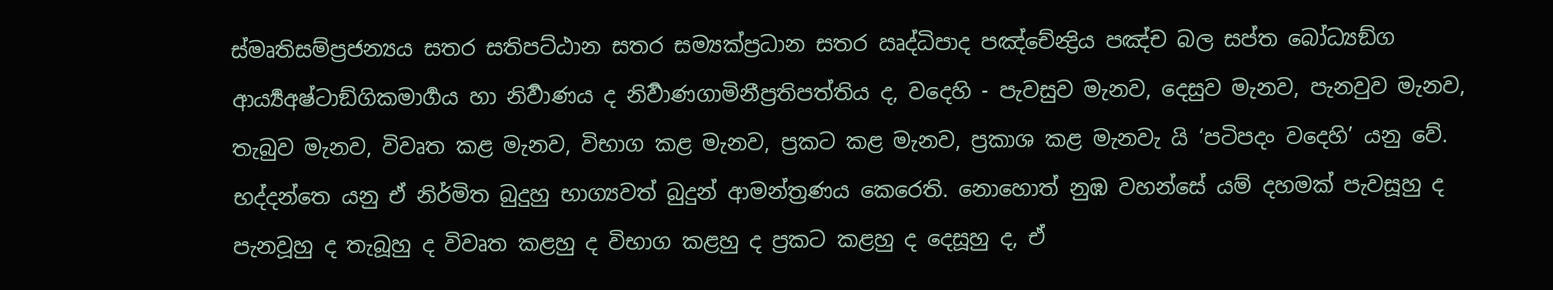ස්මෘතිසම්ප්‍රජන්‍යය සතර සතිපට්ඨාන සතර සම්‍යක්ප්‍රධාන සතර ඍද්ධිපාද පඤ්චේන්‍ද්‍රිය පඤ්ච බල සප්ත බෝධ්‍යඞ්ග ආර්‍ය්‍යඅෂ්ටාඞ්ගිකමාර්‍ගය හා නිර්‍වාණය ද නිර්‍වාණගාමිනීප්‍රතිපත්තිය ද, වදෙහි - පැවසුව මැනව, දෙසුව මැනව, පැනවුව මැනව, තැබුව මැනව, විවෘත කළ මැනව, විභාග කළ මැනව, ප්‍රකට කළ මැනව, ප්‍රකාශ කළ මැනවැ යි ‘පටිපදං වදෙහි’ යනු වේ. භද්දන්තෙ යනු ඒ නිර්මිත බුදුහු භාග්‍යවත් බුදුන් ආමන්ත්‍රණය කෙරෙති. නොහොත් නුඹ වහන්සේ යම් දහමක් පැවසූහු ද පැනවූහු ද තැබූහු ද විවෘත කළහු ද විභාග කළහු ද ප්‍රකට කළහු ද දෙසූහු ද, ඒ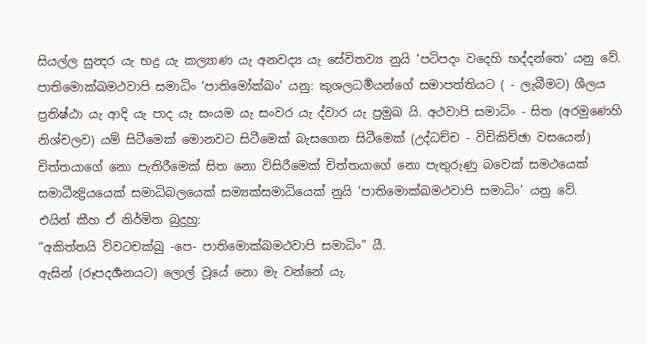සියල්ල සුන්‍දර යැ භද්‍ර යැ කල්‍යාණ යැ අනවද්‍ය යැ සේවිතව්‍ය නුයි ‘පටිපදං වදෙහි භද්දන්තෙ’ යනු වේ.
පාතිමොක්ඛමථවාපි සමාධිං ‘පාතිමෝක්ඛං’ යනු: කුශලධර්‍මයන්ගේ සමාපත්තියට ( - ලැබීමට) ශීලය ප්‍රතිෂ්ඨා යැ ආදි යැ පාද යැ සංයම යැ සංවර යැ ද්වාර යැ ප්‍රමුඛ යි. අථවාපි සමාධිං - සිත (අරමුණෙහි නිශ්චලව) යම් සිටීමෙක් මොනවට සිටීමෙක් බැසගෙන සිටීමෙක් (උද්ධච්ච - විචිකිච්ඡා වසයෙන්) චිත්තයාගේ නො පැතිරීමෙක් සිත නො විසිරීමෙක් චිත්තයාගේ නො පැතුරුණු බවෙක් සමථයෙක් සමාධීන්‍ද්‍රියයෙක් සමාධිබලයෙක් සම්‍යක්සමාධියෙක් නුයි ‘පාතිමොක්ඛමථවාපි සමාධිං’ යනු වේ.
එයින් කීහ ඒ නිර්මිත බුදුහු:
“අකිත්තයි විවටචක්ඛු -පෙ- පාතිමොක්ඛමථවාපි සමාධිං” යී.
ඇසින් (රූපදර්‍ශනයට) ලොල් වූයේ නො මැ වන්නේ යැ.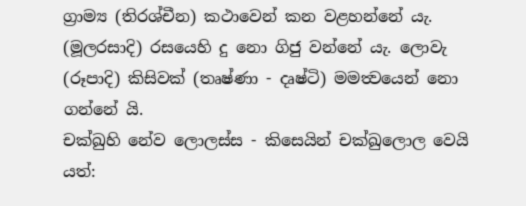ග්‍රාම්‍ය (තිරශ්චීන) කථාවෙන් කන වළහන්නේ යැ. (මූලරසාදි) රසයෙහි දු නො ගිජු වන්නේ යැ. ලොවැ (රූපාදි) කිසිවක් (තෘෂ්ණා - දෘෂ්ටි) මමත්‍වයෙන් නො ගන්නේ යි.
චක්ඛුහි නේව ලොලස්ස - කිසෙයින් චක්ඛුලොල වෙයි යත්: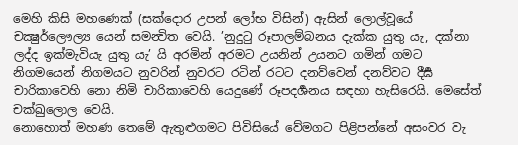මෙහි කිසි මහණෙක් (සක්දොර උපන් ලෝභ විසින්) ඇසින් ලොල්වූයේ චක්‍ෂුර්ලෞල්‍ය යෙන් සමන්‍විත වෙයි. ’නුදුටු රූපාලම්බනය දැක්ක යුතු යැ, දක්නා ලද්ද ඉක්මැවියැ යුතු යැ’ යි අරමින් අරමට උයනින් උයනට ගමින් ගමට නිගමයෙන් නිගමයට නුවරින් නුවරට රටින් රටට දනව්වෙන් දනව්වට දීර්‍ඝ චාරිකාවෙහි නො නිමි චාරිකාවෙහි යෙදුණේ රූපදර්‍ශනය සඳහා හැසිරෙයි. මෙසේත් චක්ඛුලොල වෙයි.
නොහොත් මහණ තෙමේ ඇතුළුගමට පිවිසියේ වේමගට පිළිපන්නේ අසංවර වැ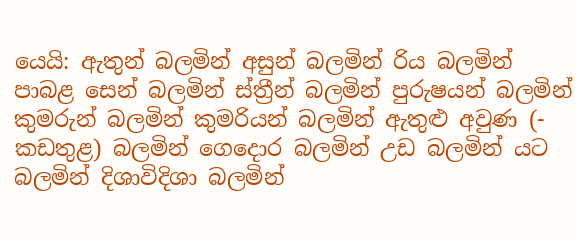යෙයි: ඇතුන් බලමින් අසුන් බලමින් රිය බලමින් පාබළ සෙන් බලමින් ස්ත්‍රීන් බලමින් පුරුෂයන් බලමින් කුමරුන් බලමින් කුමරියන් බලමින් ඇතුළු අවුණ (- කඩතුළ) බලමින් ගෙදොර බලමින් උඩ බලමින් යට බලමින් දිශාවිදිශා බලමින්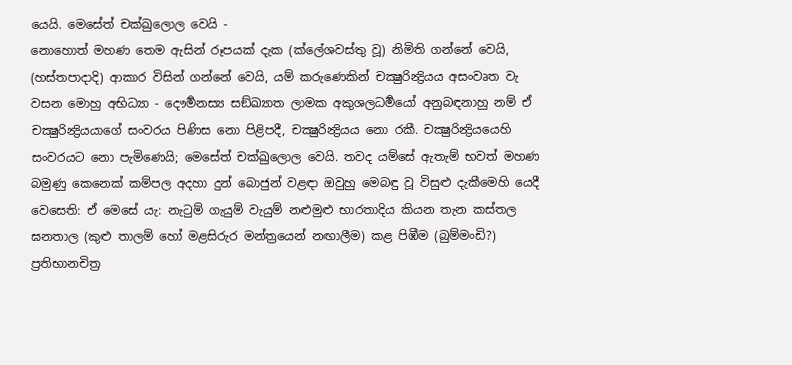යෙයි. මෙසේත් චක්ඛුලොල වෙයි -
නොහොත් මහණ තෙම ඇසින් රූපයක් දැක (ක්ලේශවස්තු වූ) නිමිති ගන්නේ වෙයි, (හස්තපාදාදි) ආකාර විසින් ගන්නේ වෙයි, යම් කරුණෙකින් චක්‍ෂුරින්‍ද්‍රියය අසංවෘත වැ වසන මොහු අභිධ්‍යා - දෞර්‍මනස්‍ය සඞ්ඛ්‍යාත ලාමක අකුශලධර්‍මයෝ අනුබඳනාහු නම් ඒ චක්‍ෂුරින්‍ද්‍රියයාගේ සංවරය පිණිස නො පිළිපදී, චක්‍ෂුරින්‍ද්‍රියය නො රකී. චක්‍ෂුරින්‍ද්‍රියයෙහි සංවරයට නො පැමිණෙයි; මෙසේත් චක්ඛුලොල වෙයි. තවද යම්සේ ඇතැම් භවත් මහණ බමුණු කෙනෙක් කම්පල අදහා දුන් බොජුන් වළඳා ඔවුහු මෙබඳු වූ විසුළු දැකීමෙහි යෙදී වෙසෙති: ඒ මෙසේ යැ: නැටුම් ගැයුම් වැයුම් නළුමුළු භාරතාදිය කියන තැන කස්තල ඝනතාල (කුළු තාලම් හෝ මළසිරුර මන්ත්‍රයෙන් නඟාලීම) කළ පිඹීම (බුම්මංඩි?) ප්‍රතිභානචිත්‍ර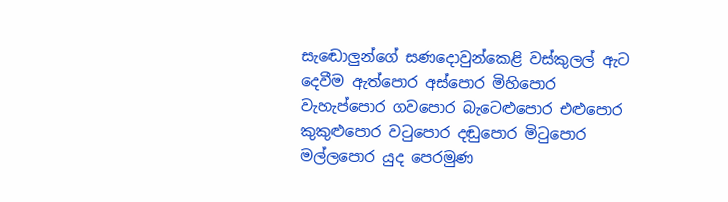සැඬොලුන්ගේ සණදොවුන්කෙළි වස්කුලල් ඇට දෙවීම ඇත්පොර අස්පොර මිහිපොර වැහැප්පොර ගවපොර බැටෙළුපොර එළුපොර කුකුළුපොර වටුපොර දඬුපොර මිටුපොර මල්ලපොර යුද පෙරමුණ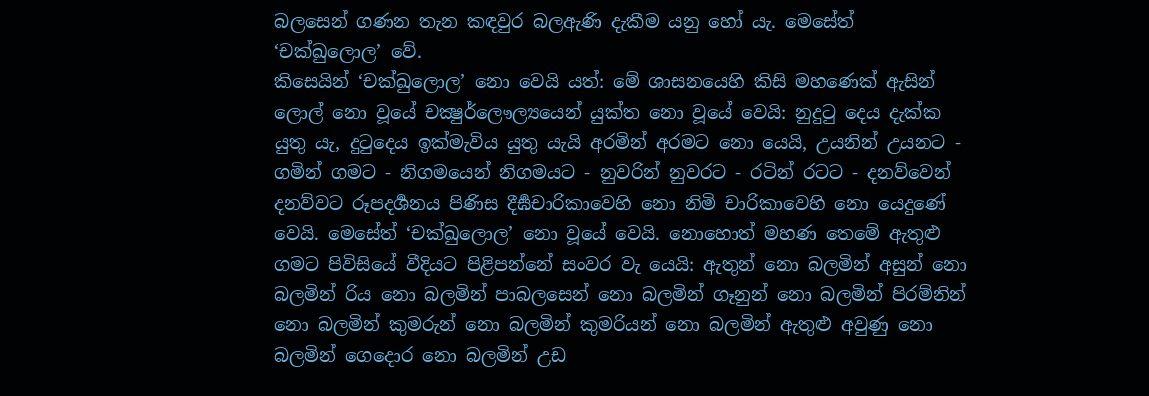බලසෙන් ගණන තැන කඳවුර බලඇණි දැකීම යනු හෝ යැ. මෙසේත් ‘චක්ඛුලොල’ වේ.
කිසෙයින් ‘චක්ඛුලොල’ නො වෙයි යත්: මේ ශාසනයෙහි කිසි මහණෙක් ඇසින් ලොල් නො වූයේ චක්‍ෂුර්ලෞල්‍යයෙන් යුක්ත නො වූයේ වෙයි: නුදුටු දෙය දැක්ක යුතු යැ, දුටුදෙය ඉක්මැවිය යුතු යැයි අරමින් අරමට නො යෙයි, උයනින් උයනට - ගමින් ගමට - නිගමයෙන් නිගමයට - නුවරින් නුවරට - රටින් රටට - දනව්වෙන් දනව්වට රූපදර්‍ශනය පිණිස දීර්‍ඝචාරිකාවෙහි නො නිමි චාරිකාවෙහි නො යෙදුණේ වෙයි. මෙසේත් ‘චක්ඛුලොල’ නො වූයේ වෙයි. නොහොත් මහණ තෙමේ ඇතුළු ගමට පිවිසියේ වීදියට පිළිපන්නේ සංවර වැ යෙයි: ඇතුන් නො බලමින් අසුන් නො බලමින් රිය නො බලමින් පාබලසෙන් නො බලමින් ගෑනුන් නො බලමින් පිරම්නින් නො බලමින් කුමරුන් නො බලමින් කුමරියන් නො බලමින් ඇතුළු අවුණු නො බලමින් ගෙදොර නො බලමින් උඩ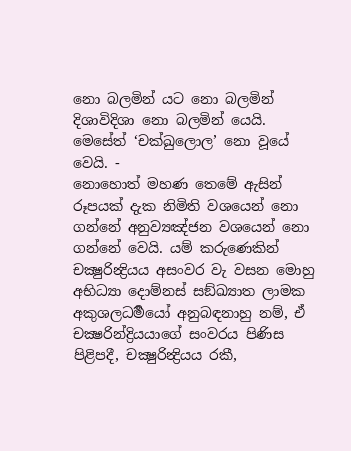නො බලමින් යට නො බලමින් දිශාවිදිශා නො බලමින් යෙයි. මෙසේත් ‘චක්ඛුලොල’ නො වූයේ වෙයි. -
නොහොත් මහණ තෙමේ ඇසින් රූපයක් දැක නිමිති වශයෙන් නො ගන්නේ අනුව්‍යඤ්ජන වශයෙන් නො ගන්නේ වෙයි. යම් කරුණෙකින් චක්‍ෂුරින්‍ද්‍රියය අසංවර වැ වසන මොහු අභිධ්‍යා දොම්නස් සඞ්ඛ්‍යාත ලාමක අකුශලධර්‍මයෝ අනුබඳනාහු නම්, ඒ චක්‍ෂරින්ද්‍රියයාගේ සංවරය පිණිස පිළිපදී, චක්‍ෂුරින්‍ද්‍රියය රකී,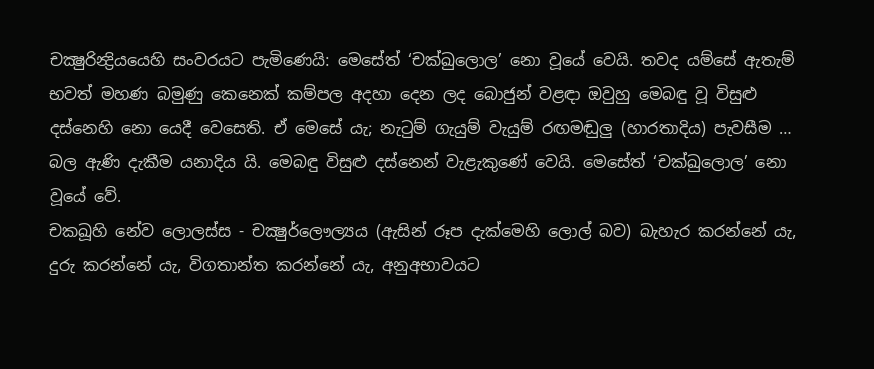චක්‍ෂුරින්‍ද්‍රියයෙහි සංවරයට පැමිණෙයි: මෙසේත් ‘චක්ඛුලොල’ නො වූයේ වෙයි. තවද යම්සේ ඇතැම් භවත් මහණ බමුණු කෙනෙක් කම්පල අදහා දෙන ලද බොජුන් වළඳා ඔවුහු මෙබඳු වූ විසුළු දස්නෙහි නො යෙදී වෙසෙති. ඒ මෙසේ යැ; නැටුම් ගැයුම් වැයුම් රඟමඬුලු (හාරතාදිය) පැවසීම … බල ඇණි දැකීම යනාදිය යි. මෙබඳු විසුළු දස්නෙන් වැළැකුණේ වෙයි. මෙසේත් ‘චක්ඛුලොල’ නො වූයේ වේ.
චකඛූහි නේව ලොලස්ස - චක්‍ෂුර්ලෞල්‍යය (ඇසින් රූප දැක්මෙහි ලොල් බව) බැහැර කරන්නේ යැ, දුරු කරන්නේ යැ, විගතාන්ත කරන්නේ යැ, අනුඅභාවයට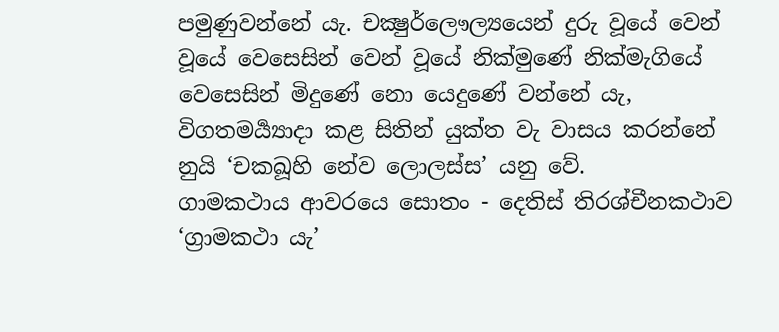පමුණුවන්නේ යැ. චක්‍ෂුර්ලෞල්‍යයෙන් දුරු වූයේ වෙන් වූයේ වෙසෙසින් වෙන් වූයේ නික්මුණේ නික්මැගියේ වෙසෙසින් මිදුණේ නො යෙදුණේ වන්නේ යැ, විගතමර්‍ය්‍යාදා කළ සිතින් යුක්ත වැ වාසය කරන්නේ නුයි ‘චකඛූහි නේව ලොලස්ස’ යනු වේ.
ගාමකථාය ආවරයෙ සොතං - දෙතිස් තිරශ්චීනකථාව ‘ග්‍රාමකථා යැ’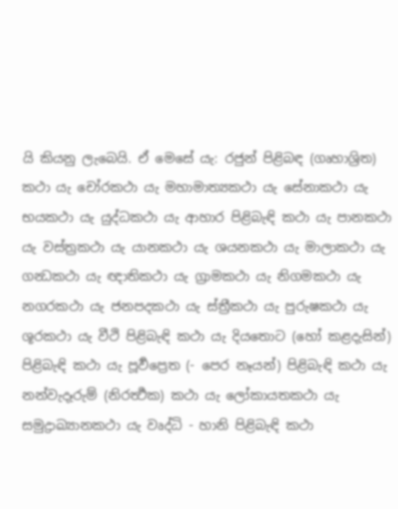යි කියනු ලැබෙයි. ඒ මෙසේ යැ: රජුන් පිළිබඳ (ගෘහාශ්‍රිත) කථා යැ චෝරකථා යැ මහාමාත්‍යකථා යැ සේනාකථා යැ භයකථා යැ යුද්ධකථා යැ ආහාර පිළිබැඳි කථා යැ පානකථා යැ වස්ත්‍රකථා යැ යානකථා යැ ශයනකථා යැ මාලාකථා යැ ගන්‍ධකථා යැ ඥාතිකථා යැ ග්‍රාමකථා යැ නිගමකථා යැ නගරකථා යැ ජනපදකථා යැ ස්ත්‍රීකථා යැ පුරුෂකථා යැ ශූරකථා යැ වීථි පිළිබැඳි කථා යැ දියතොට (හෝ කළදැසින්) පිළිබැඳි කථා යැ පූර්‍වප්‍රෙත (- පෙර නෑයන්) පිළිබැඳි කථා යැ නන්වැදෑරුම් (නිරර්‍ත්‍ථක) කථා යැ ලෝකායතකථා යැ සමුද්‍රාඛ්‍යානකථා යැ වෘද්ධි - හානි පිළිබැඳි කථා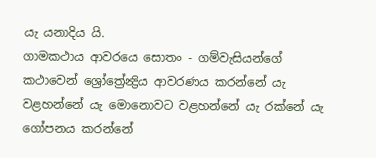යැ යනාදිය යි.
ගාමකථාය ආවරයෙ සොතං - ගම්වැසියන්ගේ කථාවෙන් ශ්‍රෝත්‍රේන්‍ද්‍රිය ආවරණය කරන්නේ යැ වළහන්නේ යැ මොනොවට වළහන්නේ යැ රක්නේ යැ ගෝපනය කරන්නේ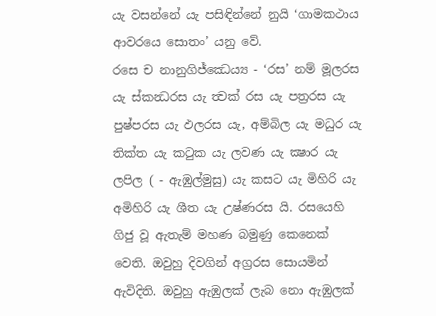යැ වසන්නේ යැ පසිඳින්නේ නුයි ‘ගාමකථාය ආවරයෙ සොතං’ යනු වේ.
රසෙ ච නානුගිජ්ඣෙය්‍ය - ‘රස’ නම් මූලරස යැ ස්කන්‍ධරස යැ ත්‍වක් රස යැ පත්‍රරස යැ පුෂ්පරස යැ ඵලරස යැ, අම්බිල යැ මධුර යැ තික්ත යැ කටුක යැ ලවණ යැ ක්‍ෂාර යැ ලපිල ( - ඇඹුල්මුසු) යැ කසට යැ මිහිරි යැ අමිහිරි යැ ශීත යැ උෂ්ණරස යි. රසයෙහි ගිජු වූ ඇතැම් මහණ බමුණු කෙනෙක් වෙති. ඔවුහු දිවගින් අග්‍රරස සොයමින් ඇවිදිති. ඔවුහු ඇඹුලක් ලැබ නො ඇඹුලක්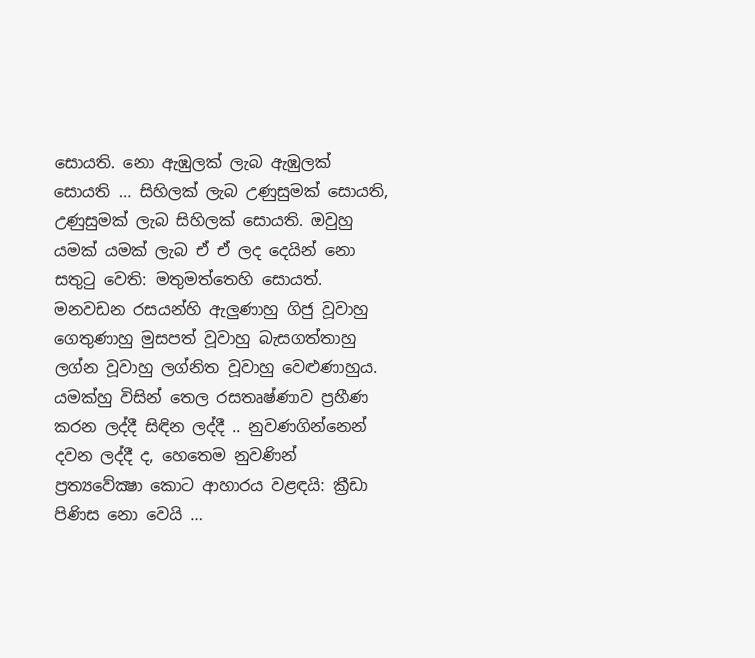සොයති. නො ඇඹුලක් ලැබ ඇඹුලක් සොයති … සිහිලක් ලැබ උණුසුමක් සොයති, උණුසුමක් ලැබ සිහිලක් සොයති. ඔවුහු යමක් යමක් ලැබ ඒ ඒ ලද දෙයින් නො සතුටු වෙති: මතුමත්තෙහි සොයත්. මනවඩන රසයන්හි ඇලුණාහු ගිජු වූවාහු ගෙතුණාහු මුසපත් වූවාහු බැසගත්තාහු ලග්න වූවාහු ලග්නිත වූවාහු වෙළුණාහුය. යමක්හු විසින් තෙල රසතෘෂ්ණාව ප්‍රහීණ කරන ලද්දී සිඳින ලද්දී .. නුවණගින්නෙන් දවන ලද්දී ද, හෙතෙම නුවණින් ප්‍රත්‍යවේක්‍ෂා කොට ආහාරය වළඳයි: ක්‍රීඩා පිණිස නො වෙයි …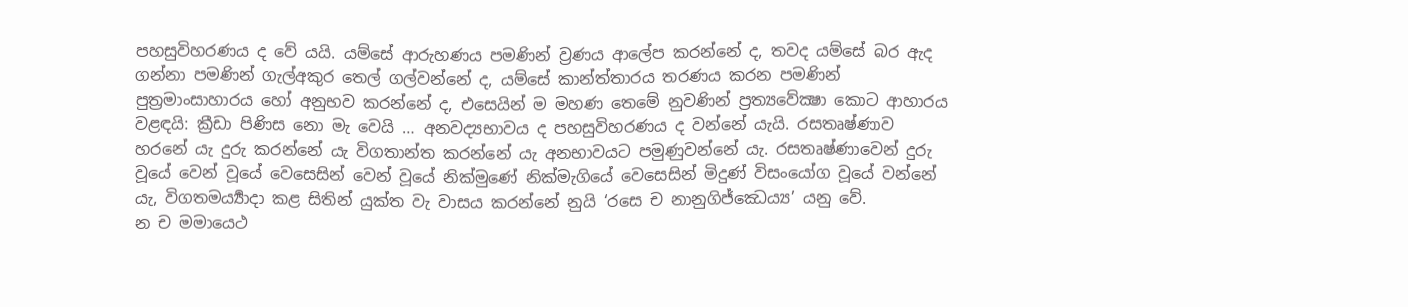පහසුවිහරණය ද වේ යයි. යම්සේ ආරුහණය පමණින් ව්‍රණය ආලේප කරන්නේ ද, තවද යම්සේ බර ඇද ගන්නා පමණින් ගැල්අකුර තෙල් ගල්වන්නේ ද, යම්සේ කාන්ත්තාරය තරණය කරන පමණින් පුත්‍රමාංසාහාරය හෝ අනුභව කරන්නේ ද, එසෙයින් ම මහණ තෙමේ නුවණින් ප්‍රත්‍යවේක්‍ෂා කොට ආහාරය වළඳයි: ක්‍රීඩා පිණිස නො මැ වෙයි … අනවද්‍යභාවය ද පහසුවිහරණය ද වන්නේ යැයි. රසතෘෂ්ණාව හරනේ යැ දුරු කරන්නේ යැ විගතාන්ත කරන්නේ යැ අනභාවයට පමුණුවන්නේ යැ. රසතෘෂ්ණාවෙන් දුරු වූයේ වෙන් වූයේ වෙසෙසින් වෙන් වූයේ නික්මුණේ නික්මැගියේ වෙසෙසින් මිදුණ් විසංයෝග වූයේ වන්නේ යැ, විගතමර්‍ය්‍යාදා කළ සිතින් යුක්ත වැ වාසය කරන්නේ නුයි ‘රසෙ ච නානුගිජ්ඣෙය්‍ය’ යනු වේ.
න ච මමායෙථ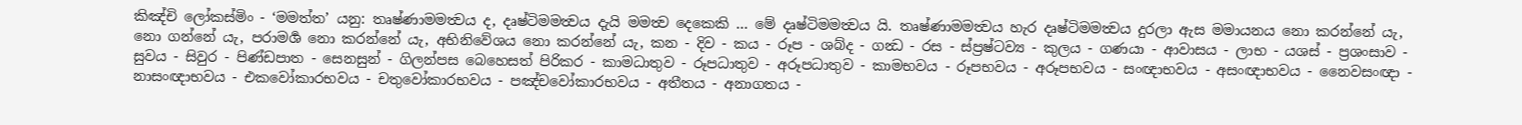කිඤ්චි ලෝකස්මිං - ‘මමත්ත’ යනු: තෘෂ්ණාමමත්‍වය ද, දෘෂ්ටිමමත්‍වය දැයි මමත්‍ව දෙකෙකි … මේ දෘෂ්ටිමමත්‍වය යි. තෘෂ්ණාමමත්‍වය හැර දෘෂ්ටිමමත්‍වය දුරලා ඇස මමායනය නො කරන්නේ යැ, නො ගන්නේ යැ, පරාමර්‍ශ නො කරන්නේ යැ, අභිනිවේශය නො කරන්නේ යැ, කන - දිව - කය - රූප - ශබ්ද - ගන්‍ධ - රස - ස්ප්‍රෂ්ටව්‍ය - කුලය - ගණයා - ආවාසය - ලාභ - යශස් - ප්‍රශංසාව - සුවය - සිවුර - පිණ්ඩපාත - සෙනසුන් - ගිලන්පස බෙහෙසත් පිරිකර - කාමධාතුව - රූපධාතුව - අරූපධාතුව - කාමභවය - රූපභවය - අරූපභවය - සංඥාභවය - අසංඥාභවය - නෛවසංඥා - නාසංඥාභවය - එකවෝකාරභවය - චතුවෝකාරභවය - පඤ්චවෝකාරභවය - අතීතය - අනාගතය -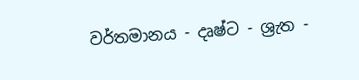වර්තමානය - දෘෂ්ට - ශ්‍රැත -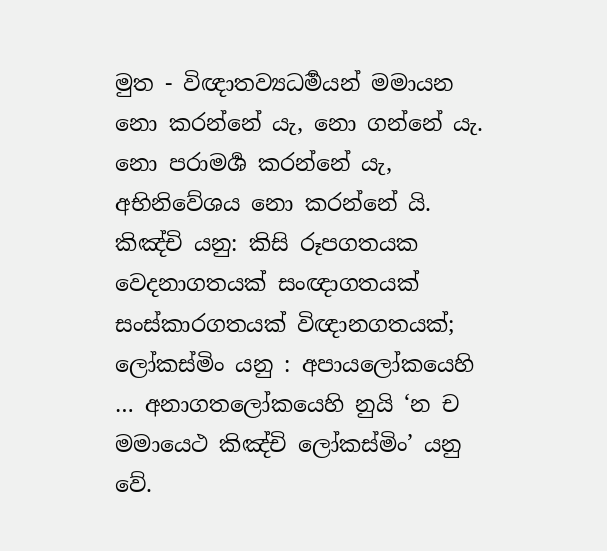මුත - විඥාතව්‍යධර්‍මයන් මමායන නො කරන්නේ යැ, නො ගන්නේ යැ. නො පරාමර්‍ශ කරන්නේ යැ, අභිනිවේශය නො කරන්නේ යි. කිඤ්චි යනු: කිසි රූපගතයක වෙදනාගතයක් සංඥාගතයක් සංස්කාරගතයක් විඥානගතයක්; ලෝකස්මිං යනු : අපායලෝකයෙහි … අනාගතලෝකයෙහි නුයි ‘න ච මමායෙථ කිඤ්චි ලෝකස්මිං’ යනු වේ.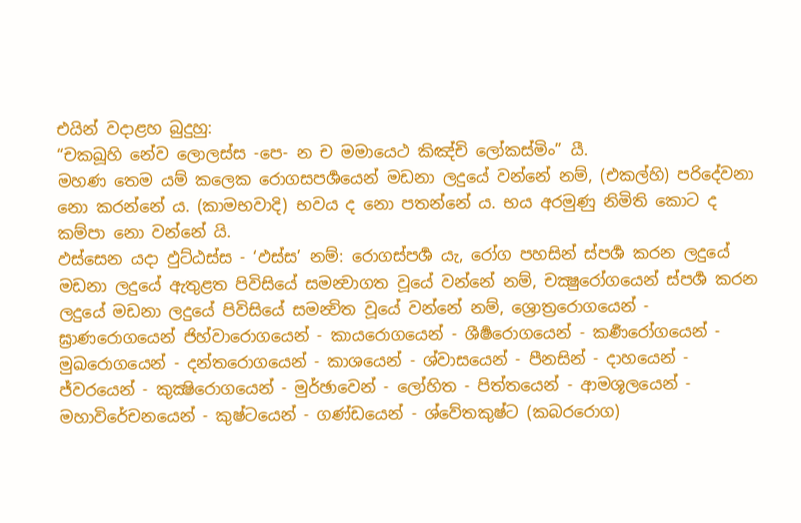එයින් වදාළහ බුදුහු:
“චකඛූහි නේව ලොලස්ස -පෙ- න ච මමායෙථ කිඤ්චි ලෝකස්මිං” යී.
මහණ තෙම යම් කලෙක රොගසපර්‍ශයෙන් මඩනා ලදුයේ වන්නේ නම්, (එකල්හි) පරිදේවනා නො කරන්නේ ය. (කාමභවාදි) භවය ද නො පතන්නේ ය. භය අරමුණු නිමිති කොට ද කම්පා නො වන්නේ යි.
ඵස්සෙන යදා ඵුට්ඨස්ස - ‘ඵස්ස’ නම්: රොගස්පර්‍ශ යැ, රෝග පහසින් ස්පර්‍ශ කරන ලදුයේ මඩනා ලදුයේ ඇතුළත පිවිසියේ සමන්‍වාගත වූයේ වන්නේ නම්, චක්‍ෂුරෝගයෙන් ස්පර්‍ශ කරන ලදුයේ මඩනා ලදුයේ පිවිසියේ සමන්‍විත වූයේ වන්නේ නම්, ශ්‍රොත්‍රරොගයෙන් - ඝ්‍රාණරොගයෙන් ජිහ්වාරොගයෙන් - කායරොගයෙන් - ශීර්‍ෂරොගයෙන් - කර්‍ණරෝගයෙන් - මුඛරොගයෙන් - දන්තරොගයෙන් - කාශයෙන් - ශ්වාසයෙන් - පීනසින් - දාහයෙන් - ජ්වරයෙන් - කුක්‍ෂිරොගයෙන් - මුර්ඡාවෙන් - ලෝහිත - පිත්තයෙන් - ආමශූලයෙන් - මහාවිරේචනයෙන් - කුෂ්ටයෙන් - ගණ්ඩයෙන් - ශ්වේතකුෂ්ට (කබරරොග)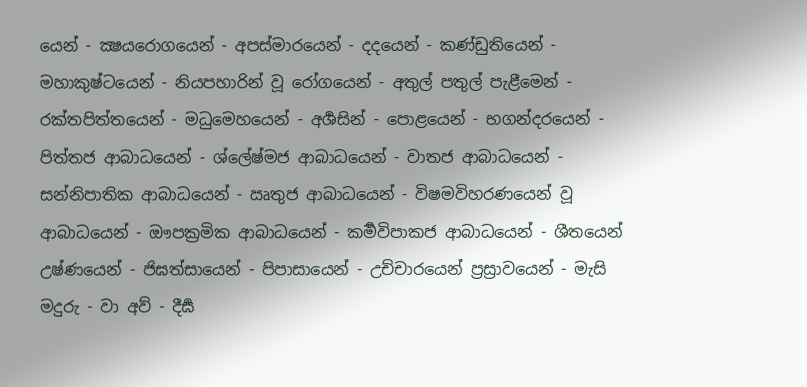යෙන් - ක්‍ෂයරොගයෙන් - අපස්මාරයෙන් - දදයෙන් - කණ්ඩුතියෙන් - මහාකුෂ්ටයෙන් - නියපහාරින් වූ රෝගයෙන් - අතුල් පතුල් පැළීමෙන් - රක්තපිත්තයෙන් - මධුමෙහයෙන් - අර්‍ශසින් - පොළයෙන් - භගන්දරයෙන් - පිත්තජ ආබාධයෙන් - ශ්ලේෂ්මජ ආබාධයෙන් - වාතජ ආබාධයෙන් - සන්නිපාතික ආබාධයෙන් - ඍතුජ ආබාධයෙන් - විෂමවිහරණයෙන් වූ ආබාධයෙන් - ඖපක්‍රමික ආබාධයෙන් - කර්‍මවිපාකජ ආබාධයෙන් - ශීතයෙන් උෂ්ණයෙන් - ජිඝත්සායෙන් - පිපාසායෙන් - උච්චාරයෙන් ප්‍රස්‍රාවයෙන් - මැසි මදුරු - වා අව් - දීර්‍ඝ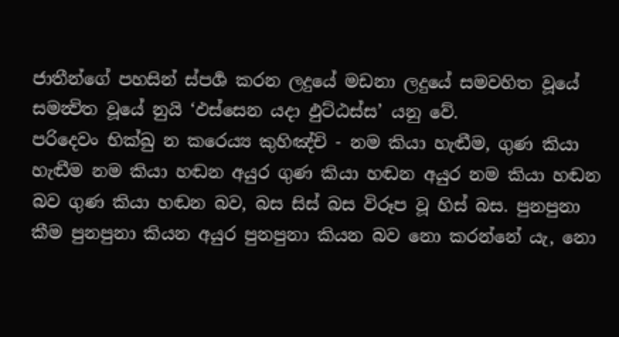ජාතීන්ගේ පහසින් ස්පර්‍ශ කරන ලදුයේ මඩනා ලදුයේ සමවහිත වූයේ සමන්‍විත වූයේ නුයි ‘ඵස්සෙන යදා ඵුට්ඨස්ස’ යනු වේ.
පරිදෙවං භික්ඛු න කරෙය්‍ය කුහිඤ්චි - නම කියා හැඬීම, ගුණ කියා හැඬීම නම කියා හඬන අයුර ගුණ කියා හඬන අයුර නම කියා හඬන බව ගුණ කියා හඬන බව, බස සිස් බස විරූප වූ හිස් බස. පුනපුනා කීම පුනපුනා කියන අයුර පුනපුනා කියන බව නො කරන්නේ යැ, නො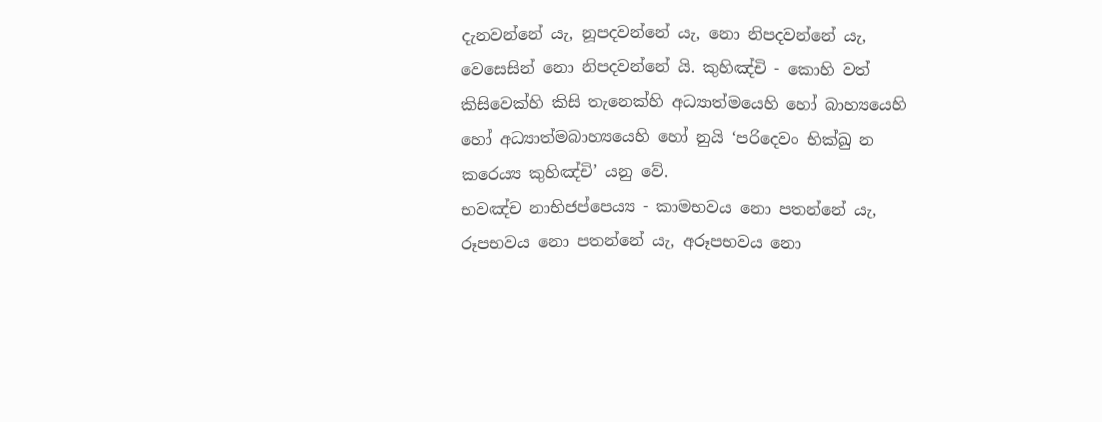දැනවන්නේ යැ, නූපදවන්නේ යැ, නො නිපදවන්නේ යැ, වෙසෙසින් නො නිපදවන්නේ යි. කුහිඤ්චි - කොහි වත් කිසිවෙක්හි කිසි තැනෙක්හි අධ්‍යාත්මයෙහි හෝ බාහ්‍යයෙහි හෝ අධ්‍යාත්මබාහ්‍යයෙහි හෝ නුයි ‘පරිදෙවං භික්ඛු න කරෙය්‍ය කුහිඤ්චි’ යනු වේ.
භවඤ්ච නාභිජප්පෙය්‍ය - කාමභවය නො පතන්නේ යැ, රූපභවය නො පතන්නේ යැ, අරූපභවය නො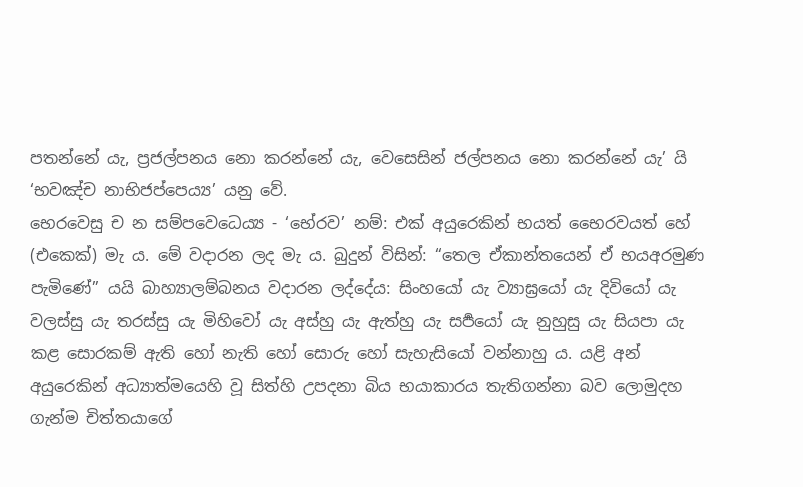පතන්නේ යැ, ප්‍රජල්පනය නො කරන්නේ යැ, වෙසෙසින් ජල්පනය නො කරන්නේ යැ’ යි ‘භවඤ්ච නාභිජප්පෙය්‍ය’ යනු වේ.
භෙරවෙසු ච න සම්පවෙධෙය්‍ය - ‘භේරව’ නම්: එක් අයුරෙකින් භයත් භෛරවයත් හේ (එකෙක්) මැ ය. මේ වදාරන ලද මැ ය. බුදුන් විසින්: “තෙල ඒකාන්තයෙන් ඒ භයඅරමුණ පැමිණේ” යයි බාහ්‍යාලම්බනය වදාරන ලද්දේය: සිංහයෝ යැ ව්‍යාඝ්‍රයෝ යැ දිවියෝ යැ වලස්සු යැ තරස්සු යැ මිහිවෝ යැ අස්හු යැ ඇත්හු යැ සර්‍පයෝ යැ නුහුසු යැ සියපා යැ කළ සොරකම් ඇති හෝ නැති හෝ සොරු හෝ සැහැසියෝ වන්නාහු ය. යළි අන් අයුරෙකින් අධ්‍යාත්මයෙහි වූ සිත්හි උපදනා බිය භයාකාරය තැතිගන්නා බව ලොමුදහ ගැන්ම චිත්තයාගේ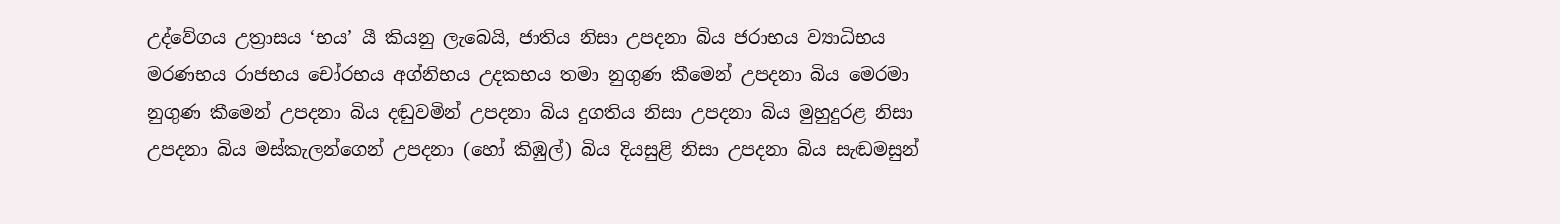උද්වේගය උත්‍රාසය ‘භය’ යී කියනු ලැබෙයි, ජාතිය නිසා උපදනා බිය ජරාභය ව්‍යාධිභය මරණභය රාජභය චෝරභය අග්නිභය උදකභය තමා නුගුණ කීමෙන් උපදනා බිය මෙරමා නුගුණ කීමෙන් උපදනා බිය දඬුවමින් උපදනා බිය දුගතිය නිසා උපදනා බිය මුහුදුරළ නිසා උපදනා බිය මස්කැලන්ගෙන් උපදනා (හෝ කිඹුල්) බිය දියසුළි නිසා උපදනා බිය සැඬමසුන්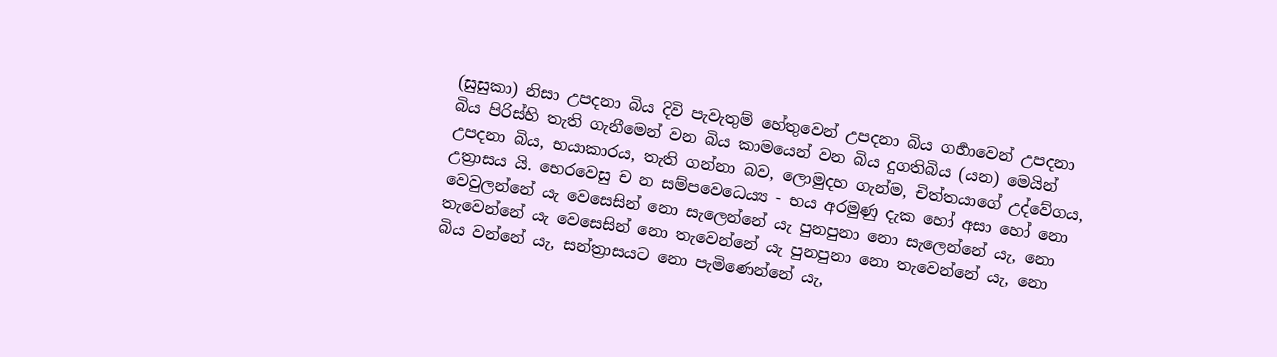(සුසුකා) නිසා උපදනා බිය දිවි පැවැතුම් හේතුවෙන් උපදනා බිය ගර්‍හාවෙන් උපදනා බිය පිරිස්හි තැති ගැනීමෙන් වන බිය කාමයෙන් වන බිය දුගතිබිය (යන) මෙයින් උපදනා බිය, භයාකාරය, තැති ගන්නා බව, ලොමුදහ ගැන්ම, චිත්තයාගේ උද්වේගය, උත්‍රාසය යි. භෙරවෙසු ච න සම්පවෙධෙය්‍ය - භය අරමුණු දැක හෝ අසා හෝ නො වෙවුලන්නේ යැ වෙසෙසින් නො සැලෙන්නේ යැ පුනපුනා නො සැලෙන්නේ යැ, නො තැවෙන්නේ යැ වෙසෙසින් නො තැවෙන්නේ යැ පුනපුනා නො තැවෙන්නේ යැ, නො බිය වන්නේ යැ, සන්ත්‍රාසයට නො පැමිණෙන්නේ යැ,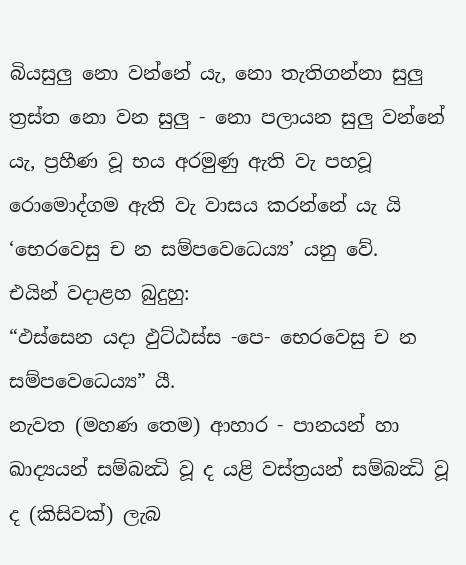බියසුලු නො වන්නේ යැ, නො තැතිගන්නා සුලු ත්‍රස්ත නො වන සුලු - නො පලායන සුලු වන්නේ යැ, ප්‍රහීණ වූ භය අරමුණු ඇති වැ පහවූ රොමොද්ගම ඇති වැ වාසය කරන්නේ යැ යි ‘භෙරවෙසු ච න සම්පවෙධෙය්‍ය’ යනු වේ.
එයින් වදාළහ බුදුහු:
“ඵස්සෙන යදා ඵුට්ඨස්ස -පෙ- භෙරවෙසු ච න සම්පවෙධෙය්‍ය” යී.
නැවත (මහණ තෙම) ආහාර - පානයන් හා ඛාද්‍යයන් සම්බන්‍ධි වූ ද යළි වස්ත්‍රයන් සම්බන්‍ධි වූ ද (කිසිවක්) ලැබ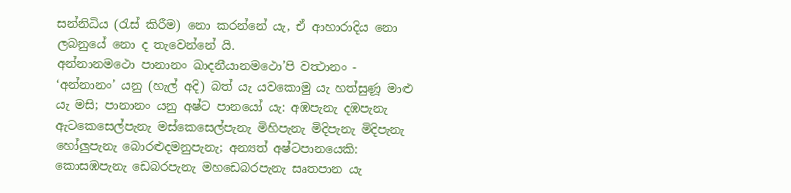සන්නිධිය (රැස් කිරීම) නො කරන්නේ යැ, ඒ ආහාරාදිය නො ලබනුයේ නො ද තැවෙන්නේ යි.
අන්නානමථො පානානං ඛාදනීයානමථො’පි වත්‍ථානං - ‘අන්නානං’ යනු (හැල් අදි) බත් යැ යවකොමු යැ හත්සුණූ මාළු යැ මසි; පානානං යනු අෂ්ට පානයෝ යැ: අඹපැනැ දඹපැනැ ඇටකෙසෙල්පැනැ මස්කෙසෙල්පැනැ මිහිපැනැ මිදිපැනැ මිදිපැනැ හෝලුපැනැ බොරළුදමනුපැනැ; අන්‍යත් අෂ්ටපානයෙකි: කොසඹපැනැ ඩෙබරපැනැ මහඩෙබරපැනැ සෘතපාන යැ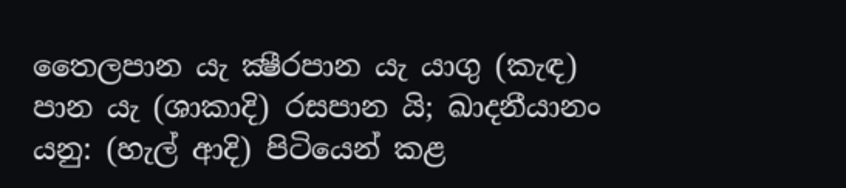තෛලපාන යැ ක්‍ෂීරපාන යැ යාගු (කැඳ) පාන යැ (ශාකාදි) රසපාන යි; ඛාදනීයානං යනු: (හැල් ආදි) පිටියෙන් කළ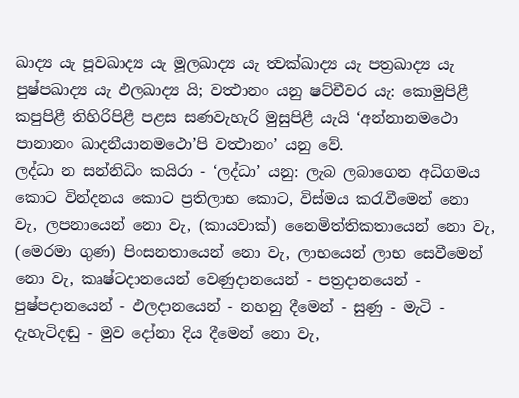ඛාද්‍ය යැ පූවඛාද්‍ය යැ මූලඛාද්‍ය යැ ත්‍වක්ඛාද්‍ය යැ පත්‍රඛාද්‍ය යැ පුෂ්පඛාද්‍ය යැ ඵලඛාද්‍ය යි; වත්‍ථානං යනු ෂට්චීවර යැ: කොමුපිළී කපුපිළී තිහිරිපිළී පළස සණවැහැරි මුසුපිළී යැයි ‘අන්නානමථො පානානං ඛාදනීයානමථො’පි වත්‍ථානං’ යනු වේ.
ලද්ධා න සන්නිධිං කයිරා - ‘ලද්ධා’ යනු: ලැබ ලබාගෙන අධිගමය කොට වින්දනය කොට ප්‍රතිලාභ කොට, විස්මය කරැවීමෙන් නො වැ, ලපනායෙන් නො වැ, (කායවාක්) නෛමිත්තිකතායෙන් නො වැ, (මෙරමා ගුණ) පිංසනතායෙන් නො වැ, ලාභයෙන් ලාභ සෙවීමෙන් නො වැ, කෘෂ්ටදානයෙන් වෙණුදානයෙන් - පත්‍රදානයෙන් - පුෂ්පදානයෙන් - ඵලදානයෙන් - නහනු දීමෙන් - සුණු - මැටි - දැහැටිදඬු - මුව දෝනා දිය දීමෙන් නො වැ,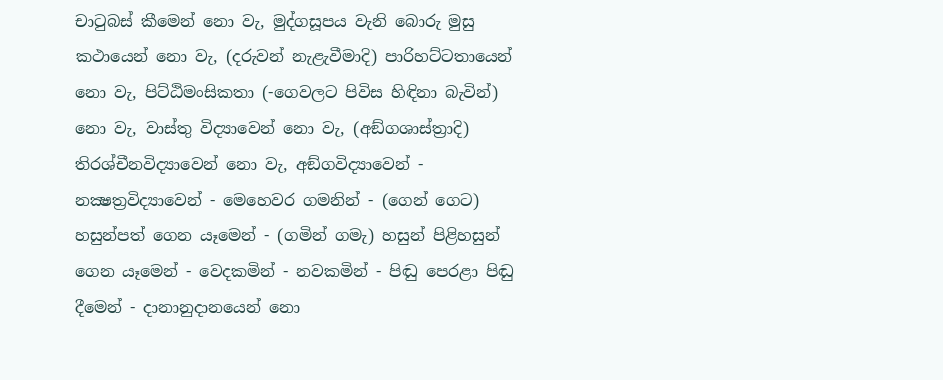චාටුබස් කීමෙන් නො වැ, මුද්ගසූපය වැනි බොරු මුසු කථායෙන් නො වැ, (දරුවන් නැළැවීමාදි) පාරිහට්ටතායෙන් නො වැ, පිට්ඨිමංසිකතා (-ගෙවලට පිවිස හිඳිනා බැවින්) නො වැ, වාස්තු විද්‍යාවෙන් නො වැ, (අඞ්ගශාස්ත්‍රාදි) තිරශ්චීනවිද්‍යාවෙන් නො වැ, අඞ්ගවිද්‍යාවෙන් - නක්‍ෂත්‍රවිද්‍යාවෙන් - මෙහෙවර ගමනින් - (ගෙන් ගෙට) හසුන්පත් ගෙන යෑමෙන් - (ගමින් ගමැ) හසුන් පිළිහසුන් ගෙන යෑමෙන් - වෙදකමින් - නවකමින් - පිඬු පෙරළා පිඬු දීමෙන් - දානානුදානයෙන් නො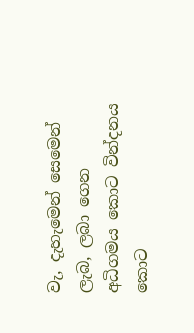වැ, දැහැමෙන් සෙමෙන් ලැබ, ලබා ගෙන අධිගමය කොට වින්දනය කොට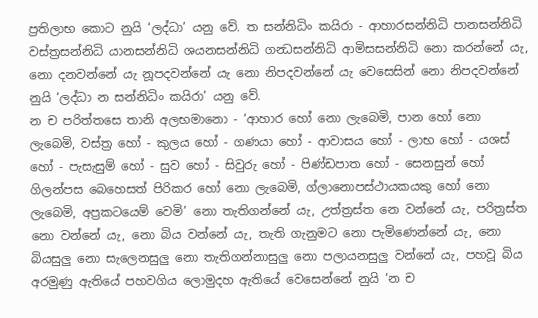ප්‍රතිලාභ කොට නුයි ‘ලද්ධා’ යනු වේ. ත සන්නිධිං කයිරා - ආහාරසන්නිධි පානසන්නිධි වස්ත්‍රසන්නිධි යානසන්නිධි ශයනසන්නිධි ගන්‍ධසන්නිධි ආමිසසන්නිධි නො කරන්නේ යැ, නො දනවන්නේ යැ නූපදවන්නේ යැ නො නිපදවන්නේ යැ වෙසෙසින් නො නිපදවන්නේ නුයි ‘ලද්ධා න සන්නිධිං කයිරා’ යනු වේ.
න ච පරිත්තසෙ තානි අලභමානො - ‘ආහාර හෝ නො ලැබෙමි, පාන හෝ නො ලැබෙමි, වස්ත්‍ර හෝ - කුලය හෝ - ගණයා හෝ - ආවාසය හෝ - ලාභ හෝ - යශස් හෝ - පැසැසුම් හෝ - සුව හෝ - සිවුරු හෝ - පිණ්ඩපාත හෝ - සෙනසුන් හෝ ගිලන්පස බෙහෙසත් පිරිකර හෝ නො ලැබෙමි, ග්ලානොපස්ථායකයකු හෝ නො ලැබෙමි, අප්‍රකටයෙම් වෙමි’ නො තැතිගන්නේ යැ, උත්ත්‍රස්ත නෙ වන්නේ යැ, පරිත්‍රස්ත නො වන්නේ යැ, නො බිය වන්නේ යැ, තැති ගැනුමට නො පැමිණෙන්නේ යැ, නො බියසුලු නො සැලෙනසුලු නො තැතිගන්නාසුලු නො පලායනසුලු වන්නේ යැ, පහවූ බිය අරමුණු ඇතියේ පහවගිය ලොමුදහ ඇතියේ වෙසෙන්නේ නුයි ‘න ච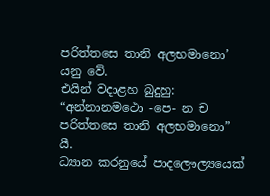පරිත්තසෙ තානි අලභමානො’ යනු වේ.
එයින් වදාළහ බුදුහු:
“අන්නානමථො -පෙ- න ච පරිත්තසෙ තානි අලභමානො” යී.
ධ්‍යාන කරනුයේ පාදලෞල්‍යයෙක්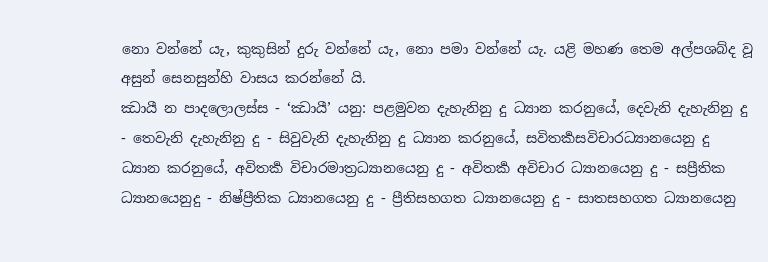නො වන්නේ යැ, කුකුසින් දුරු වන්නේ යැ, නො පමා වන්නේ යැ. යළි මහණ තෙම අල්පශබ්ද වූ අසුන් සෙනසුන්හි වාසය කරන්නේ යි.
ඣායී න පාදලොලස්ස - ‘ඣායී’ යනු: පළමුවන දැහැනිනු දු ධ්‍යාන කරනුයේ, දෙවැනි දැහැනිනු දු - තෙවැනි දැහැනිනු දු - සිවුවැනි දැහැනිනු දු ධ්‍යාන කරනුයේ, සවිතර්‍කසවිචාරධ්‍යානයෙනු දු ධ්‍යාන කරනුයේ, අවිතර්‍ක විචාරමාත්‍රධ්‍යානයෙනු දු - අවිතර්‍ක අවිචාර ධ්‍යානයෙනු දු - සප්‍රීතික ධ්‍යානයෙනුදු - නිෂ්ප්‍රීතික ධ්‍යානයෙනු දු - ප්‍රීතිසහගත ධ්‍යානයෙනු දු - සාතසහගත ධ්‍යානයෙනු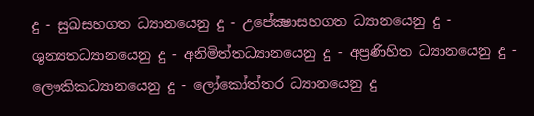දු - සුඛසහගත ධ්‍යානයෙනු දු - උපේක්‍ෂාසහගත ධ්‍යානයෙනු දු - ශුන්‍යතධ්‍යානයෙනු දු - අනිමිත්තධ්‍යානයෙනු දු - අප්‍රණිහිත ධ්‍යානයෙනු දු - ලෞකිකධ්‍යානයෙනු දු - ලෝකෝත්තර ධ්‍යානයෙනු දු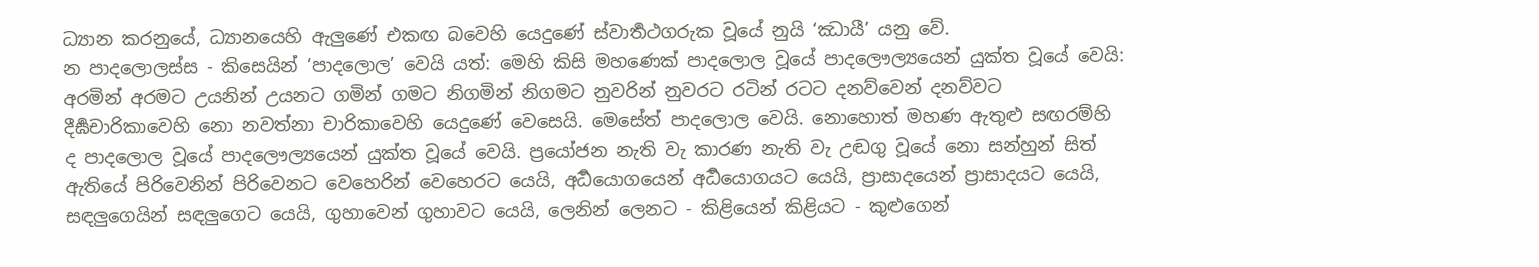ධ්‍යාන කරනුයේ, ධ්‍යානයෙහි ඇලුණේ එකඟ බවෙහි යෙදුණේ ස්වාර්‍තථගරුක වූයේ නුයි ‘ඣායී’ යනු වේ.
න පාදලොලස්ස - කිසෙයින් ‘පාදලොල’ වෙයි යත්: මෙහි කිසි මහණෙක් පාදලොල වූයේ පාදලෞල්‍යයෙන් යුක්ත වූයේ වෙයි:
අරමින් අරමට උයනින් උයනට ගමින් ගමට නිගමින් නිගමට නුවරින් නුවරට රටින් රටට දනව්වෙන් දනව්වට දීර්‍ඝචාරිකාවෙහි නො නවත්නා චාරිකාවෙහි යෙදුණේ වෙසෙයි. මෙසේත් පාදලොල වෙයි. නොහොත් මහණ ඇතුළු සඟරම්හි ද පාදලොල වූයේ පාදලෞල්‍යයෙන් යුක්ත වූයේ වෙයි. ප්‍රයෝජන නැති වැ කාරණ නැති වැ උඬගු වූයේ නො සන්හුන් සිත් ඇතියේ පිරිවෙනින් පිරිවෙනට වෙහෙරින් වෙහෙරට යෙයි, අර්‍ධයොගයෙන් අර්‍ධයොගයට යෙයි, ප්‍රාසාදයෙන් ප්‍රාසාදයට යෙයි, සඳලුගෙයින් සඳලුගෙට යෙයි, ගුහාවෙන් ගුහාවට යෙයි, ලෙනින් ලෙනට - කිළියෙන් කිළියට - කුළුගෙන්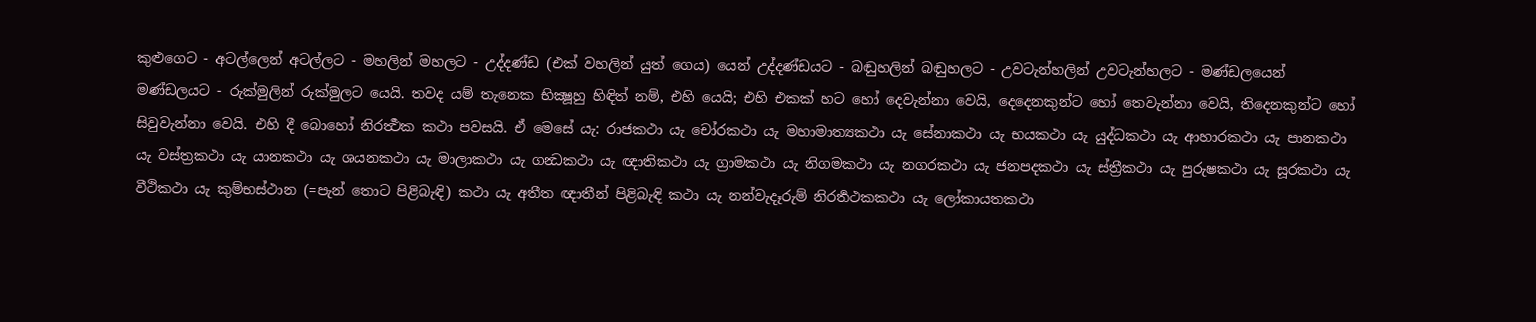කුළුගෙට - අටල්ලෙන් අටල්ලට - මහලින් මහලට - උද්දණ්ඩ (එක් වහලින් යුත් ගෙය) යෙන් උද්දණ්ඩයට - බඬුහලින් බඬුහලට - උවටැන්හලින් උවටැන්හලට - මණ්ඩලයෙන් මණ්ඩලයට - රුක්මුලින් රුක්මුලට යෙයි. තවද යම් තැනෙක භික්‍ෂූහු හිඳිත් නම්, එහි යෙයි; එහි එකක් හට හෝ දෙවැන්නා වෙයි, දෙදෙනකුන්ට හෝ තෙවැන්නා වෙයි, තිදෙනකුන්ට හෝ සිවුවැන්නා වෙයි. එහි දී බොහෝ නිරර්‍ත්‍ථක කථා පවසයි. ඒ මෙසේ යැ: රාජකථා යැ චෝරකථා යැ මහාමාත්‍යකථා යැ සේනාකථා යැ භයකථා යැ යුද්ධකථා යැ ආහාරකථා යැ පානකථා යැ වස්ත්‍රකථා යැ යානකථා යැ ශයනකථා යැ මාලාකථා යැ ගන්‍ධකථා යැ ඥාතිකථා යැ ග්‍රාමකථා යැ නිගමකථා යැ නගරකථා යැ ජනපදකථා යැ ස්ත්‍රීකථා යැ පුරුෂකථා යැ සූරකථා යැ වීථිකථා යැ කුම්භස්ථාන (=පැන් තොට පිළිබැඳි) කථා යැ අතීත ඥාතීන් පිළිබැඳි කථා යැ නන්වැදෑරුම් නිරර්‍තථකකථා යැ ලෝකායතකථා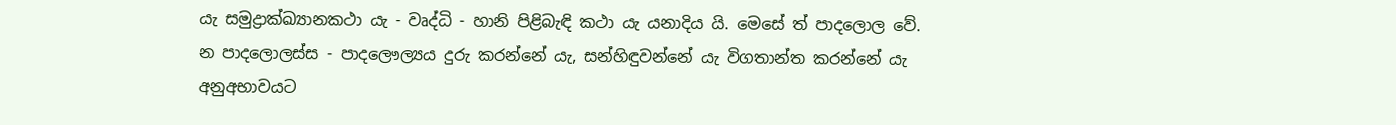යැ සමුද්‍රාක්ඛ්‍යානකථා යැ - වෘද්ධි - හානි පිළිබැඳි කථා යැ යනාදිය යි. මෙසේ ත් පාදලොල වේ.
න පාදලොලස්ස - පාදලෞල්‍යය දුරු කරන්නේ යැ, සන්හිඳුවන්නේ යැ විගතාන්ත කරන්නේ යැ අනුඅභාවයට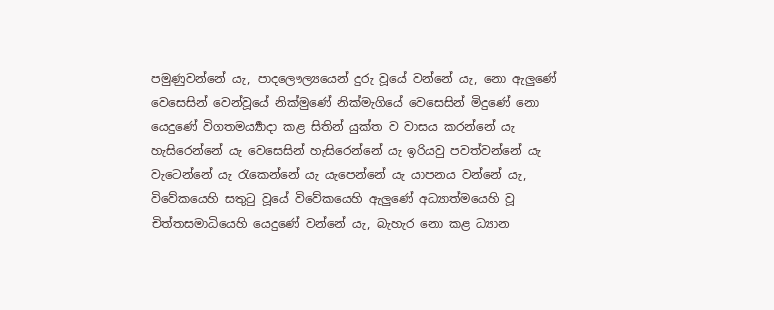පමුණුවන්නේ යැ, පාදලෞල්‍යයෙන් දුරු වූයේ වන්නේ යැ, නො ඇලුණේ වෙසෙසින් වෙන්වූයේ නික්මුණේ නික්මැගියේ වෙසෙසින් මිදුණේ නො යෙදුණේ විගතමර්‍ය්‍යාදා කළ සිතින් යුක්ත ව වාසය කරන්නේ යැ හැසිරෙන්නේ යැ වෙසෙසින් හැසිරෙන්නේ යැ ඉරියවු පවත්වන්නේ යැ වැටෙන්නේ යැ රැකෙන්නේ යැ යැපෙන්නේ යැ යාපනය වන්නේ යැ, විවේකයෙහි සතුටු වූයේ විවේකයෙහි ඇලුණේ අධ්‍යාත්මයෙහි වූ චිත්තසමාධියෙහි යෙදුණේ වන්නේ යැ, බැහැර නො කළ ධ්‍යාන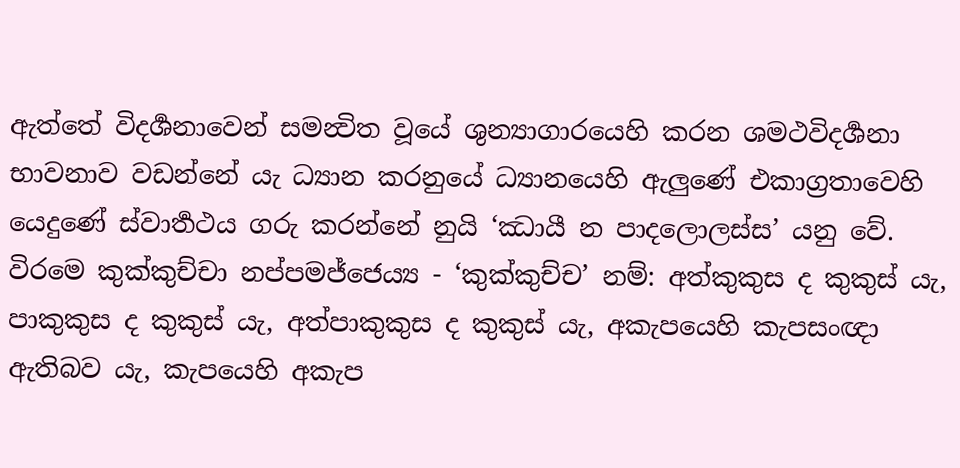ඇත්තේ විදර්‍ශනාවෙන් සමන්‍විත වූයේ ශුන්‍යාගාරයෙහි කරන ශමථවිදර්‍ශනා භාවනාව වඩන්නේ යැ ධ්‍යාන කරනුයේ ධ්‍යානයෙහි ඇලුණේ එකාග්‍රතාවෙහි යෙදුණේ ස්වාර්‍තථය ගරු කරන්නේ නුයි ‘ඣායී න පාදලොලස්ස’ යනු වේ.
විරමෙ කුක්කුච්චා නප්පමජ්ජෙය්‍ය - ‘කුක්කුච්ච’ නම්: අත්කුකුස ද කුකුස් යැ, පාකුකුස ද කුකුස් යැ, අත්පාකුකුස ද කුකුස් යැ, අකැපයෙහි කැපසංඥා ඇතිබව යැ, කැපයෙහි අකැප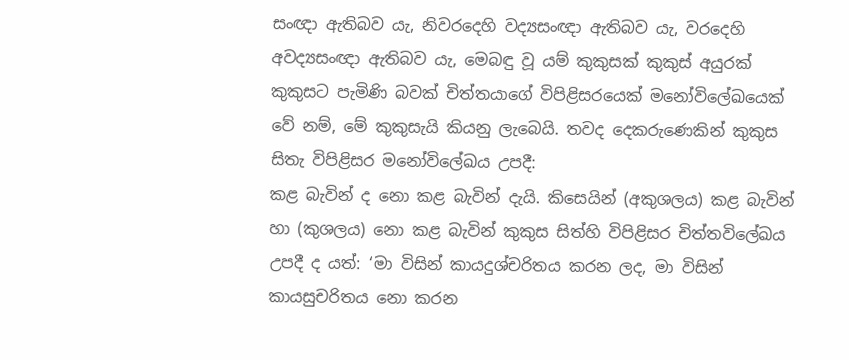සංඥා ඇතිබව යැ, නිවරදෙහි වද්‍යසංඥා ඇතිබව යැ, වරදෙහි අවද්‍යසංඥා ඇතිබව යැ, මෙබඳු වූ යම් කුකුසක් කුකුස් අයුරක් කුකුසට පැමිණි බවක් චිත්තයාගේ විපිළිසරයෙක් මනෝවිලේඛයෙක් වේ නම්, මේ කුකුසැයි කියනු ලැබෙයි. තවද දෙකරුණෙකින් කුකුස සිතැ විපිළිසර මනෝවිලේඛය උපදී:
කළ බැවින් ද නො කළ බැවින් දැයි. කිසෙයින් (අකුශලය) කළ බැවින් හා (කුශලය) නො කළ බැවින් කුකුස සිත්හි විපිළිසර චිත්තවිලේඛය උපදී ද යත්: ‘මා විසින් කායදුශ්චරිතය කරන ලද, මා විසින් කායසුචරිතය නො කරන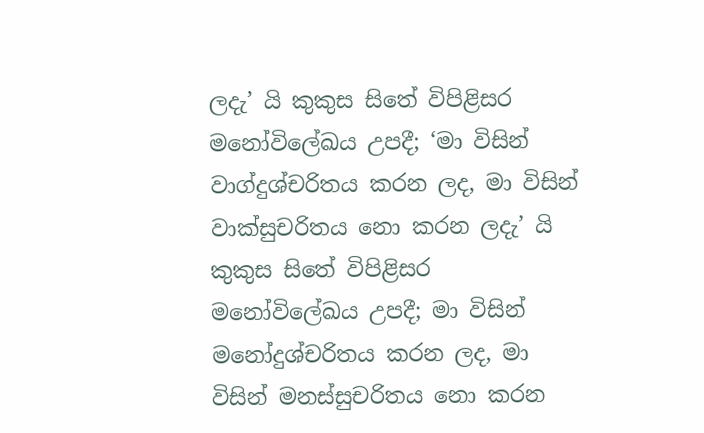ලදැ’ යි කුකුස සිතේ විපිළිසර මනෝවිලේඛය උපදී; ‘මා විසින් වාග්දුශ්චරිතය කරන ලද, මා විසින් වාක්සුචරිතය නො කරන ලදැ’ යි කුකුස සිතේ විපිළිසර මනෝවිලේඛය උපදී; මා විසින් මනෝදුශ්චරිතය කරන ලද, මා විසින් මනස්සුචරිතය නො කරන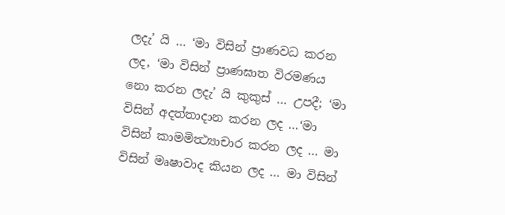ලදැ’ යි … ‘මා විසින් ප්‍රාණවධ කරන ලද, ‘මා විසින් ප්‍රාණඝාත විරමණය නො කරන ලදැ’ යි කුකුස් … උපදී; ‘මා විසින් අදත්තාදාන කරන ලද …‘මා විසින් කාමමිත්‍ථ්‍යාචාර කරන ලද … මා විසින් මෘෂාවාද කියන ලද … මා විසින්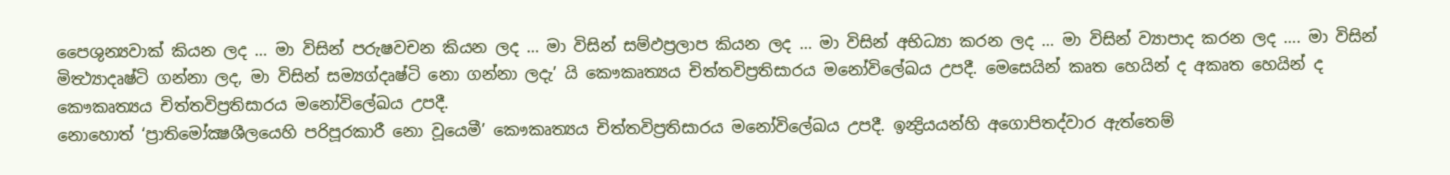පෛශුන්‍යවාක් කියන ලද … මා විසින් පරුෂවචන කියන ලද … මා විසින් සම්ඵප්‍රලාප කියන ලද … මා විසින් අභිධ්‍යා කරන ලද … මා විසින් ව්‍යාපාද කරන ලද …. මා විසින් මිත්‍ථ්‍යාදෘෂ්ටි ගන්නා ලද, මා විසින් සම්‍යග්දෘෂ්ටි නො ගන්නා ලදැ’ යි කෞකෘත්‍යය චිත්තවිප්‍රතිසාරය මනෝවිලේඛය උපදී. මෙසෙයින් කෘත හෙයින් ද අකෘත හෙයින් ද කෞකෘත්‍යය චිත්තවිප්‍රතිසාරය මනෝවිලේඛය උපදී.
නොහොත් ‘ප්‍රාතිමෝක්‍ෂශීලයෙහි පරිපූරකාරී නො වූයෙමී’ කෞකෘත්‍යය චිත්තවිප්‍රතිසාරය මනෝවිලේඛය උපදී. ඉන්‍ද්‍රියයන්හි අගොපිතද්වාර ඇත්තෙම්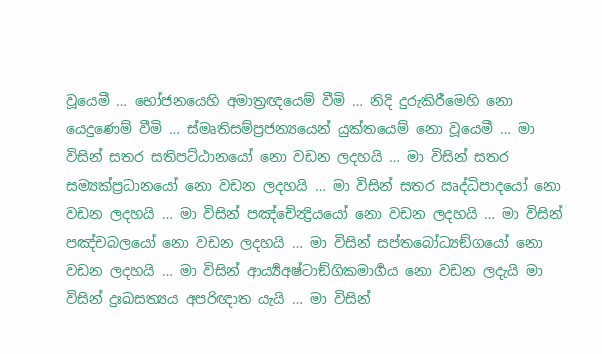වූයෙමී … භෝජනයෙහි අමාත්‍රඥයෙම් වීමි … නිදි දුරුකිරීමෙහි නො යෙදුණෙම් වීමි … ස්මෘතිසම්ප්‍රජන්‍යයෙන් යුක්තයෙම් නො වූයෙමී … මා විසින් සතර සතිපට්ඨානයෝ නො වඩන ලදහයි … මා විසින් සතර සම්‍යක්ප්‍රධානයෝ නො වඩන ලදහයි … මා විසින් සතර ඍද්ධිපාදයෝ නො වඩන ලදහයි … මා විසින් පඤ්චේන්‍ද්‍රියයෝ නො වඩන ලදහයි … මා විසින් පඤ්චබලයෝ නො වඩන ලදහයි … මා විසින් සප්තබෝධ්‍යඞ්ගයෝ නො වඩන ලදහයි … මා විසින් ආර්‍ය්‍යඅෂ්ටාඞ්ගිකමාර්‍ගය නො වඩන ලදැයි මා විසින් දුඃඛසත්‍යය අපරිඥාත යැයි … මා විසින්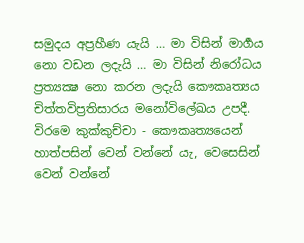සමුදය අප්‍රහීණ යැයි … මා විසින් මාර්‍ගය නො වඩන ලදැයි … මා විසින් නිරෝධය ප්‍රත්‍යක්‍ෂ නො කරන ලදැයි කෞකෘත්‍යය චිත්තවිප්‍රතිසාරය මනෝවිලේඛය උපදී.
විරමෙ කුක්කුච්චා - කෞකෘත්‍යයෙන් හාත්පසින් වෙන් වන්නේ යැ, වෙසෙසින් වෙන් වන්නේ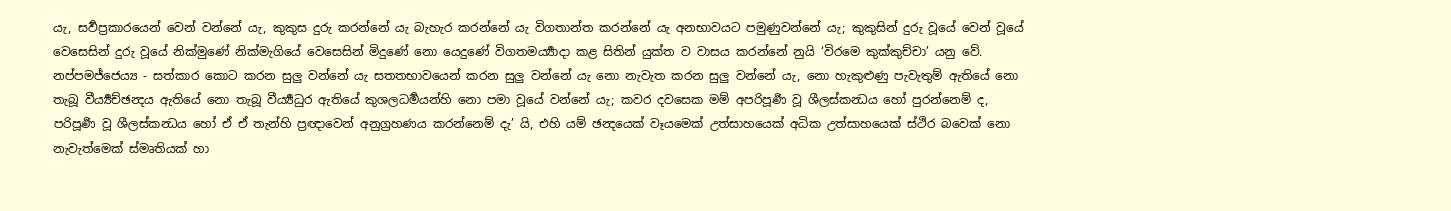යැ, සර්‍වප්‍රකාරයෙන් වෙන් වන්නේ යැ, කුකුස දුරු කරන්නේ යැ බැහැර කරන්නේ යැ විගතාන්ත කරන්නේ යැ අනභාවයට පමුණුවන්නේ යැ; කුකුසින් දුරු වූයේ වෙන් වූයේ වෙසෙසින් දුරු වූයේ නික්මුණේ නික්මැගියේ වෙසෙසින් මිදුණේ නො යෙදුණේ විගතමර්‍ය්‍යාදා කළ සිතින් යුක්ත ව වාසය කරන්නේ නුයි ‘විරමෙ කුක්කුච්චා’ යනු වේ.
නප්පමජ්ජෙය්‍ය - සත්කාර කොට කරන සුලු වන්නේ යැ සතතභාවයෙන් කරන සුලු වන්නේ යැ නො නැවැත කරන සුලු වන්නේ යැ, නො හැකුළුණු පැවැතුම් ඇතියේ නො තැබූ වීර්‍ය්‍යච්ඡන්‍දය ඇතියේ නො තැබූ වීර්‍ය්‍යධුර ඇතියේ කුශලධර්‍මයන්හි නො පමා වූයේ වන්නේ යැ; කවර දවසෙක මම් අපරිපූර්‍ණ වූ ශීලස්කන්‍ධය හෝ පුරන්නෙම් ද, පරිපූර්‍ණ වූ ශීලස්කන්‍ධය හෝ ඒ ඒ තැන්හි ප්‍රඥාවෙන් අනුග්‍රහණය කරන්නෙම් දැ’ යි, එහි යම් ඡන්‍දයෙක් වෑයමෙක් උත්සාහයෙක් අධික උත්සාහයෙක් ස්ථිර බවෙක් නො නැවැත්මෙක් ස්මෘතියක් හා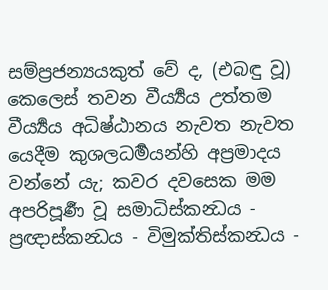සම්ප්‍රජන්‍යයකුත් වේ ද, (එබඳු වූ) කෙලෙස් තවන වීර්‍ය්‍යය උත්තම වීර්‍ය්‍යය අධිෂ්ඨානය නැවත නැවත යෙදීම කුශලධර්‍මයන්හි අප්‍රමාදය වන්නේ යැ; කවර දවසෙක මම අපරිපූර්‍ණ වූ සමාධිස්කන්‍ධය - ප්‍රඥාස්කන්‍ධය - විමුක්තිස්කන්‍ධය -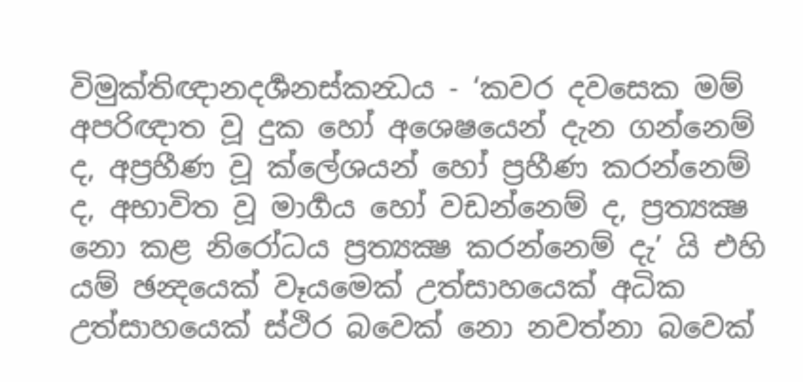විමුක්තිඥානදර්‍ශනස්කන්‍ධය - ‘කවර දවසෙක මම් අපරිඥාත වූ දුක හෝ අශෙෂයෙන් දැන ගන්නෙම් ද, අප්‍රහීණ වූ ක්ලේශයන් හෝ ප්‍රහීණ කරන්නෙම් ද, අභාවිත වූ මාර්‍ගය හෝ වඩන්නෙම් ද, ප්‍රත්‍යක්‍ෂ නො කළ නිරෝධය ප්‍රත්‍යක්‍ෂ කරන්නෙම් දැ’ යි එහි යම් ඡන්‍දයෙක් වෑයමෙක් උත්සාහයෙක් අධික උත්සාහයෙක් ස්ථිර බවෙක් නො නවත්නා බවෙක්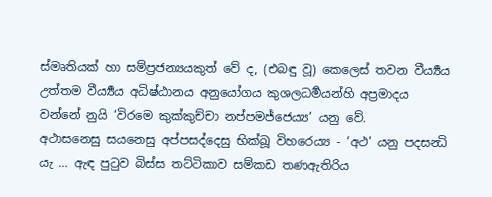ස්මෘතියක් හා සම්ප්‍රජන්‍යයකුත් වේ ද, (එබඳු වූ) කෙලෙස් තවන වීර්‍ය්‍යය උත්තම වීර්‍ය්‍යය අධිෂ්ඨානය අනුයෝගය කුශලධර්‍මයන්හි අප්‍රමාදය වන්නේ නුයි ‘විරමෙ කුක්කුච්චා නප්පමජ්ජෙය්‍ය’ යනු වේ.
අථාසනෙසු සයනෙසු අප්පසද්දෙසු භික්ඛූ විහරෙය්‍ය - ‘අථ’ යනු පදසන්‍ධි යැ … ඇඳ පුටුව බිස්ස තට්ටිකාව සම්කඩ තණඇතිරිය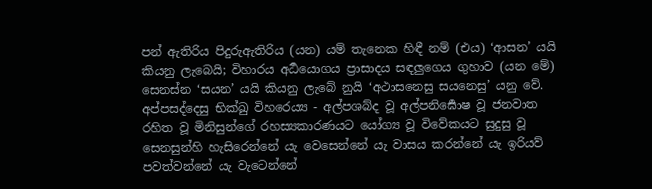පන් ඇතිරිය පිදුරුඇතිරිය (යන) යම් තැනෙක හිඳී නම් (එය) ‘ආසන’ යයි කියනු ලැබෙයි; විහාරය අර්‍ධයොගය ප්‍රාසාදය සඳලුගෙය ගුහාව (යන මේ) සෙනස්න ‘සයන’ යයි කියනු ලැබේ නුයි ‘අථාසනෙසු සයනෙසු’ යනු වේ.
අප්පසද්දෙසු භික්ඛු විහරෙය්‍ය - අල්පශබ්ද වූ අල්පනිර්‍ඝොෂ වූ ජනවාත රහිත වූ මිනිසුන්ගේ රහස්‍යකාරණයට යෝග්‍ය වූ විවේකයට සුදුසු වූ සෙනසුන්හි හැසිරෙන්නේ යැ වෙසෙන්නේ යැ වාසය කරන්නේ යැ ඉරියව් පවත්වන්නේ යැ වැටෙන්නේ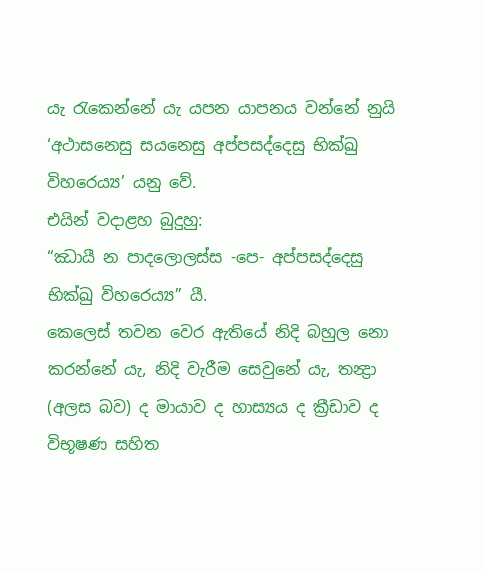යැ රැකෙන්නේ යැ යපන යාපනය වන්නේ නුයි ‘අථාසනෙසු සයනෙසු අප්පසද්දෙසු භික්ඛු විහරෙය්‍ය’ යනු වේ.
එයින් වදාළහ බුදුහු:
“ඣායී න පාදලොලස්ස -පෙ- අප්පසද්දෙසු භික්ඛු විහරෙය්‍ය” යී.
කෙලෙස් තවන වෙර ඇතියේ නිදි බහුල නො කරන්නේ යැ, නිදි වැරීම සෙවුනේ යැ, තන්‍ද්‍රා (අලස බව) ද මායාව ද හාස්‍යය ද ක්‍රීඩාව ද විභූෂණ සහිත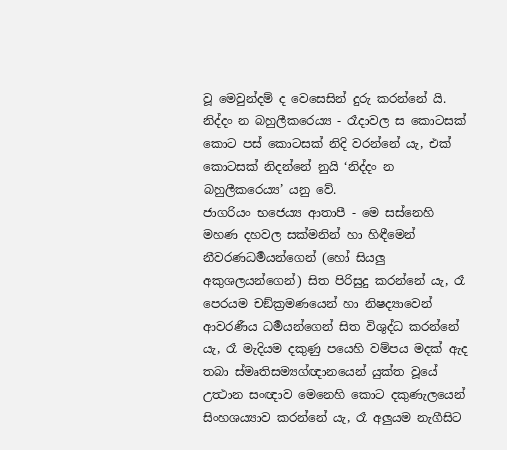වූ මෙවුන්දම් ද වෙසෙසින් දුරු කරන්නේ යි.
නිද්දං න බහුලීකරෙය්‍ය - රෑදාවල ස කොටසක් කොට පස් කොටසක් නිදි වරන්නේ යැ, එක් කොටසක් නිදන්නේ නුයි ‘නිද්දං න බහුලීකරෙය්‍ය’ යනු වේ.
ජාගරියං භජෙය්‍ය ආතාපී - මෙ සස්නෙහි මහණ දහවල සක්මනින් හා හිඳීමෙන් නීවරණධර්‍මයන්ගෙන් (හෝ සියලු අකුශලයන්ගෙන්) සිත පිරිසුදු කරන්නේ යැ, රෑ පෙරයම චඞ්ක්‍රමණයෙන් හා නිෂද්‍යාවෙන් ආවරණීය ධර්‍මයන්ගෙන් සිත විශුද්ධ කරන්නේ යැ, රෑ මැදියම දකුණු පයෙහි වම්පය මදක් ඇද තබා ස්මෘතිසම්‍යග්ඥානයෙන් යුක්ත වූයේ උත්‍ථාන සංඥාව මෙනෙහි කොට දකුණැලයෙන් සිංහශය්‍යාව කරන්නේ යැ, රෑ අලුයම නැගීසිට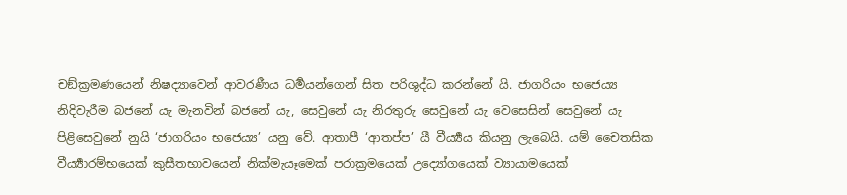චඞ්ක්‍රමණයෙන් නිෂද්‍යාවෙන් ආවරණීය ධර්‍මයන්ගෙන් සිත පරිශුද්ධ කරන්නේ යි. ජාගරියං භජෙය්‍ය නිදිවැරීම බජනේ යැ මැනවින් බජනේ යැ, සෙවුනේ යැ නිරතුරු සෙවුනේ යැ වෙසෙසින් සෙවුනේ යැ පිළිසෙවුනේ නුයි ‘ජාගරියං භජෙය්‍ය’ යනු වේ. ආතාපී ‘ආතප්ප’ යී වීර්‍ය්‍යය කියනු ලැබෙයි. යම් චෛතසික වීර්‍ය්‍යාරම්භයෙක් කුසීතභාවයෙන් නික්මැයෑමෙක් පරාක්‍රමයෙක් උද්‍යෝගයෙක් ව්‍යායාමයෙක්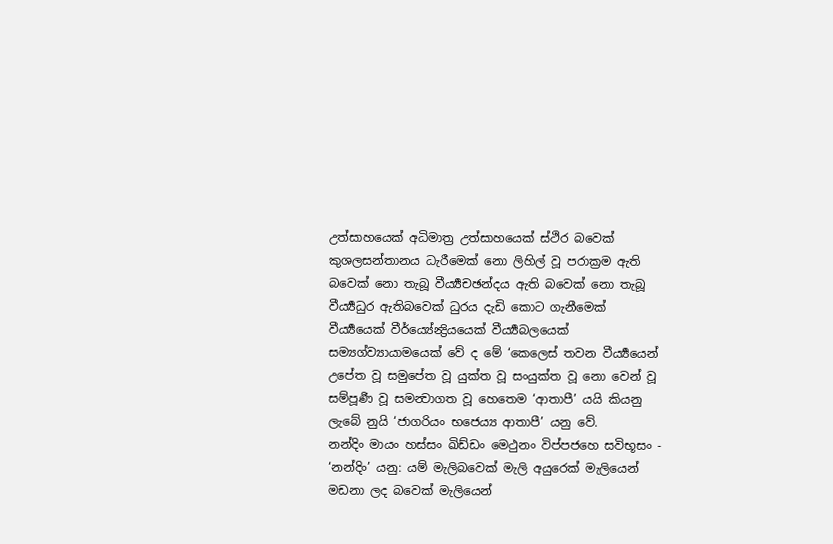උත්සාහයෙක් අධිමාත්‍ර උත්සාහයෙක් ස්ථිර බවෙක් කුශලසන්තානය ධැරීමෙක් නො ලිහිල් වූ පරාක්‍රම ඇති බවෙක් නො තැබූ වීර්‍ය්‍යචඡන්දය ඇති බවෙක් නො තැබූ වීර්‍ය්‍යධුර ඇතිබවෙක් ධුරය දැඩි කොට ගැනීමෙක් වීර්‍ය්‍යයෙක් වීර්ය්‍යේන්‍ද්‍රියයෙක් වීර්‍ය්‍යබලයෙක් සම්‍යග්ව්‍යායාමයෙක් වේ ද මේ ‘කෙලෙස් තවන වීර්‍ය්‍යයෙන් උපේත වූ සමුපේත වූ යුක්ත වූ සංයුක්ත වූ නො වෙන් වූ සම්පූර්‍ණ වූ සමන්‍වාගත වූ හෙතෙම ‘ආතාපී’ යයි කියනු ලැබේ නුයි ‘ජාගරියං භජෙය්‍ය ආතාපී’ යනු වේ.
නන්දිං මායං හස්සං ඛිඩ්ඩං මෙථුනං විප්පජහෙ සවිභූසං - ‘නන්දිං’ යනු: යම් මැලිබවෙක් මැලි අයුරෙක් මැලියෙන් මඩනා ලද බවෙක් මැලියෙන්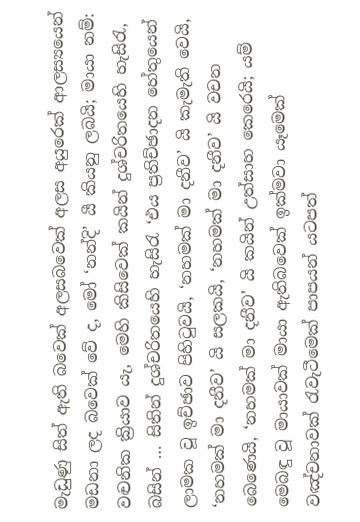මැඩුණු සිත් ඇති බවෙක් අලසබවෙක් අලස අයුරෙක් ආලස්‍යයෙන් මඩනා ලද බවෙක් වේ ද, මෝ ‘නන්දි’ යී කියනු ලබයි; මායා නම්: වඤ්‍චනික ක්‍රියාව යැ, මෙහි කිසිවෙක් කයින් දුශ්චරිතයෙහි හැසිරැ, බසින් … සිතින් දුශ්චරිතයෙහි හැසිරැ ‘එය ප්‍රතිච්ඡාදන හේතුයෙන් ලාමක වූ ඉච්ඡාව පිහිටුවයි, ‘නහමක් මා දනීව’ යි කැමැති වෙයි, ‘නහමක් මා දනීව’ යි සලකයි, ‘නහමක් මා දනීව’ යි වචන බෙණෙයි, ‘නහමක් මා දනීව’ යි කයින් උත්සාහ කෙරෙයි; යම් මෙබඳු වූ මායාවක් මායා ඇතිබවෙක් ඉක්මවා යෑමෙක් වඤ්චනාවක් රැවැටීමෙක් පාපයන් යටපත්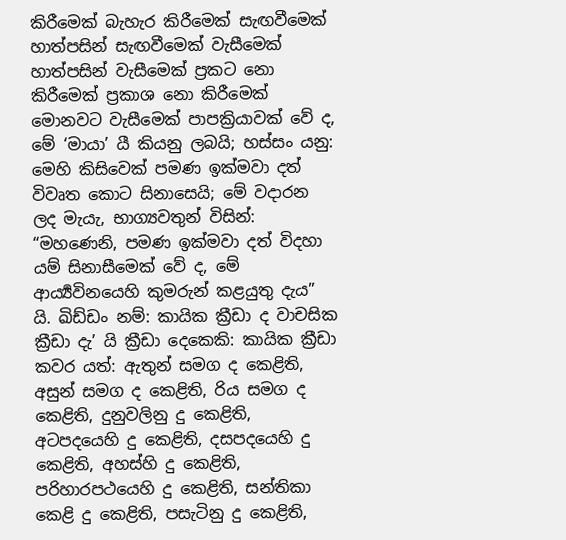කිරීමෙක් බැහැර කිරීමෙක් සැඟවීමෙක් හාත්පසින් සැඟවීමෙක් වැසීමෙක් හාත්පසින් වැසීමෙක් ප්‍රකට නො කිරීමෙක් ප්‍රකාශ නො කිරීමෙක් මොනවට වැසීමෙක් පාපක්‍රියාවක් වේ ද, මේ ‘මායා’ යී කියනු ලබයි; හස්සං යනු: මෙහි කිසිවෙක් පමණ ඉක්මවා දත් විවෘත කොට සිනාසෙයි; මේ වදාරන ලද මැයැ, භාග්‍යවතුන් විසින්: “මහණෙනි, පමණ ඉක්මවා දත් විදහා යම් සිනාසීමෙක් වේ ද, මේ ආර්‍ය්‍යවිනයෙහි කුමරුන් කළයුතු දැය” යි. ඛිඩ්ඩං නම්: කායික ක්‍රීඩා ද වාචසික ක්‍රීඩා දැ’ යි ක්‍රීඩා දෙකෙකි: කායික ක්‍රීඩා කවර යත්: ඇතුන් සමග ද කෙළිති, අසුන් සමග ද කෙළිති, රිය සමග ද කෙළිති, දුනුවලිනු දු කෙළිති, අටපදයෙහි දු කෙළිති, දසපදයෙහි දු කෙළිති, අහස්හි දු කෙළිති, පරිහාරපථයෙහි දු කෙළිති, සන්තිකා කෙළි දු කෙළිති, පසැටිනු දු කෙළිති,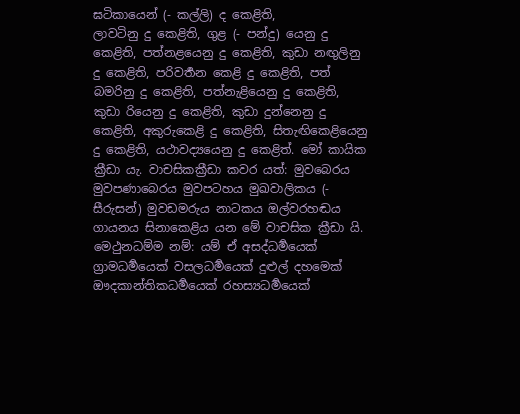ඝටිකායෙන් (- කල්ලි) ද කෙළිති,
ලාවටිනු දු කෙළිති, ගුළ (- පන්දු) යෙනු දු කෙළිති, පත්නළයෙනු දු කෙළිති, කුඩා නඟුලිනු දු කෙළිති, පරිවර්‍තන කෙළි දු කෙළිති, පත් බමරිනු දු කෙළිති, පත්නැළියෙනු දු කෙළිති, කුඩා රියෙනු දු කෙළිති, කුඩා දුන්නෙනු දු කෙළිති, අකුරුකෙළි දු කෙළිති, සිතැඟිකෙළියෙනු දු කෙළිති, යථාවද්‍යයෙනු දු කෙළිත්. මෝ කායික ක්‍රීඩා යැ. වාචසිකක්‍රීඩා කවර යත්: මුවබෙරය මුවපණාබෙරය මුවපටහය මුඛවාලිකය (- සීරුසන්) මුවඩමරුය නාටකය ඔල්වරහඬය ගායනය සිනාකෙළිය යන මේ වාචසික ක්‍රීඩා යි.
මෙථුනධම්ම නම්: යම් ඒ අසද්ධර්‍මයෙක් ග්‍රාමධර්‍මයෙක් වසලධර්‍මයෙක් දුළුල් දහමෙක් ඖදකාන්තිකධර්‍මයෙක් රහස්‍යධර්‍මයෙක්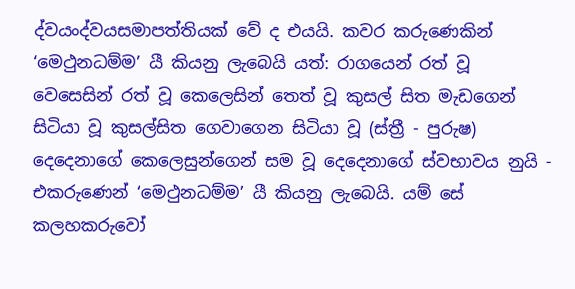ද්වයංද්වයසමාපත්තියක් වේ ද එයයි. කවර කරුණෙකින් ‘මෙථුනධම්ම’ යී කියනු ලැබෙයි යත්: රාගයෙන් රත් වූ වෙසෙසින් රත් වූ කෙලෙසින් තෙත් වූ කුසල් සිත මැඩගෙන් සිටියා වූ කුසල්සිත ගෙවාගෙන සිටියා වූ (ස්ත්‍රී - පුරුෂ) දෙදෙනාගේ කෙලෙසුන්ගෙන් සම වූ දෙදෙනාගේ ස්වභාවය නුයි - එකරුණෙන් ‘මෙථුනධම්ම’ යී කියනු ලැබෙයි. යම් සේ කලහකරුවෝ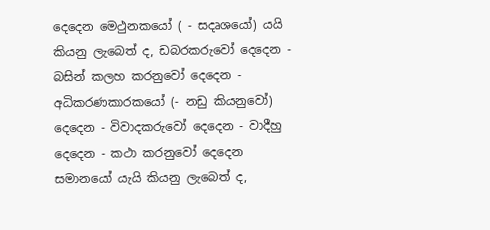දෙදෙන මෙථුනකයෝ ( - සදෘශයෝ) යයි කියනු ලැබෙත් ද, ඩබරකරුවෝ දෙදෙන - බසින් කලහ කරනුවෝ දෙදෙන - අධිකරණකාරකයෝ (- නඩු කියනුවෝ) දෙදෙන - විවාදකරුවෝ දෙදෙන - වාදීහු දෙදෙන - කථා කරනුවෝ දෙදෙන සමානයෝ යැයි කියනු ලැබෙත් ද,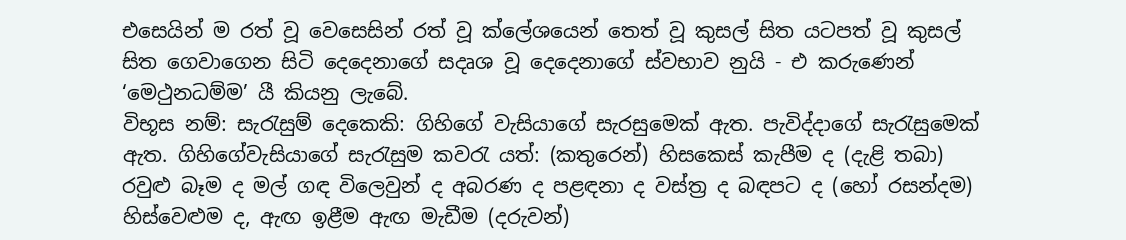එසෙයින් ම රත් වූ වෙසෙසින් රත් වූ ක්ලේශයෙන් තෙත් වූ කුසල් සිත යටපත් වූ කුසල් සිත ගෙවාගෙන සිටි දෙදෙනාගේ සදෘශ වූ දෙදෙනාගේ ස්වභාව නුයි - එ කරුණෙන් ‘මෙථුනධම්ම’ යී කියනු ලැබේ.
විභූස නම්: සැරැසුම් දෙකෙකි: ගිහිගේ වැසියාගේ සැරසුමෙක් ඇත. පැවිද්දාගේ සැරැසුමෙක් ඇත. ගිහිගේවැසියාගේ සැරැසුම කවරැ යත්: (කතුරෙන්) හිසකෙස් කැපීම ද (දැළි තබා) රවුළු බෑම ද මල් ගඳ විලෙවුන් ද අබරණ ද පළඳනා ද වස්ත්‍ර ද බඳපට ද (හෝ රසන්දම) හිස්වෙළුම ද, ඇඟ ඉළීම ඇඟ මැඩීම (දරුවන්)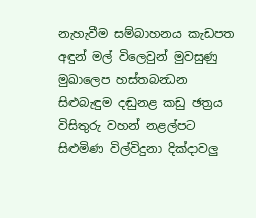නැහැවීම සම්බාහනය කැඩපත අඳුන් මල් විලෙවුන් මුවසුණු මුඛාලෙප හස්තබන්‍ධන සිළුබැඳුම දඬුනළ කඩු ඡත්‍රය විසිතුරු වහන් නළල්පට සිළුමිණ විල්විදුනා දික්දාවලු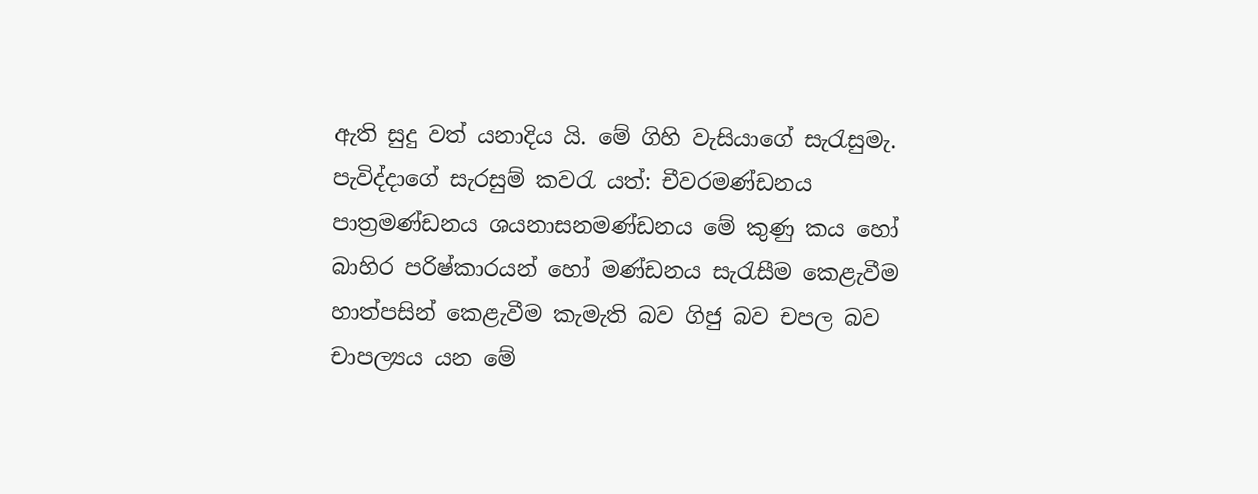ඇති සුදු වත් යනාදිය යි. මේ ගිහි වැසියාගේ සැරැසුමැ. පැවිද්දාගේ සැරසුම් කවරැ යත්: චීවරමණ්ඩනය පාත්‍රමණ්ඩනය ශයනාසනමණ්ඩනය මේ කුණු කය හෝ බාහිර පරිෂ්කාරයන් හෝ මණ්ඩනය සැරැසීම කෙළැවීම හාත්පසින් කෙළැවීම කැමැති බව ගිජු බව චපල බව චාපල්‍යය යන මේ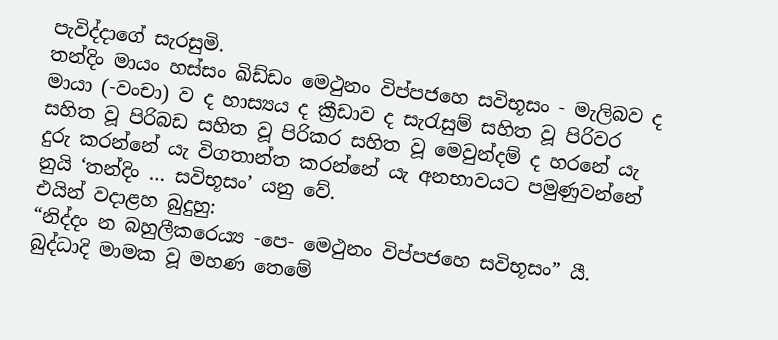පැවිද්දාගේ සැරසුමි.
තන්දිං මායං හස්සං ඛිඩ්ඩං මෙථුනං විප්පජහෙ සවිභූසං - මැලිබව ද මායා (-වංචා) ව ද හාස්‍යය ද ක්‍රීඩාව ද සැරැසුම් සහිත වූ පිරිවර සහිත වූ පිරිබඩ සහිත වූ පිරිකර සහිත වූ මෙවුන්දම් ද හරනේ යැ දුරු කරන්නේ යැ විගතාන්ත කරන්නේ යැ අනභාවයට පමුණුවන්නේ නුයි ‘තන්දිං … සවිභූසං’ යනු වේ.
එයින් වදාළහ බුදුහු:
“නිද්දං න බහුලීකරෙය්‍ය -පෙ- මෙථුනං විප්පජහෙ සවිභූසං” යී.
බුද්ධාදි මාමක වූ මහණ තෙමේ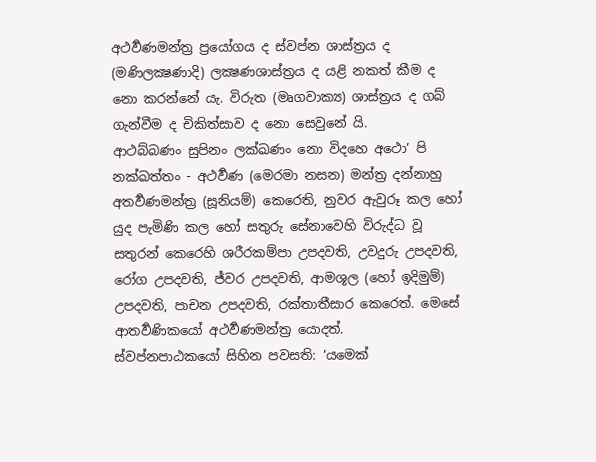අථර්‍වණමන්ත්‍ර ප්‍රයෝගය ද ස්වප්න ශාස්ත්‍රය ද (මණිලක්‍ෂණාදි) ලක්‍ෂණශාස්ත්‍රය ද යළි නකත් කීම ද නො කරන්නේ යැ. විරුත (මෘගවාක්‍ය) ශාස්ත්‍රය ද ගබ් ගැන්වීම ද චිකිත්සාව ද නො සෙවුනේ යි.
ආථබ්බණං සුපිනං ලක්ඛණං නො විදහෙ අථො’ පි නක්ඛත්තං - අථර්‍වණ (මෙරමා නසන) මන්ත්‍ර දන්නාහු අතර්‍වණමන්ත්‍ර (සූනියම්) කෙරෙති, නුවර ඇවුරූ කල හෝ යුද පැමිණි කල හෝ සතුරු සේනාවෙහි විරුද්ධ වූ සතුරන් කෙරෙහි ශරීරකම්පා උපදවති, උවදුරු උපදවති, රෝග උපදවති, ජ්වර උපදවති, ආමශූල (හෝ ඉදිමුම්) උපදවති, පාචන උපදවති, රක්තාතීසාර කෙරෙත්. මෙසේ ආතර්‍වණිකයෝ අථර්‍වණමන්ත්‍ර යොදත්.
ස්වප්නපාඨකයෝ සිහින පවසති: ‘යමෙක්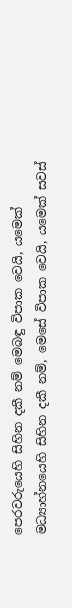පෙරවරුයෙහි සිහින දකී නම් මෙබඳු විපාක වෙයි, යමෙක් මධ්‍යාහ්නයෙහි සිහින දකී නම්, මෙසේ විපාක වෙයි, යමෙක් සවස්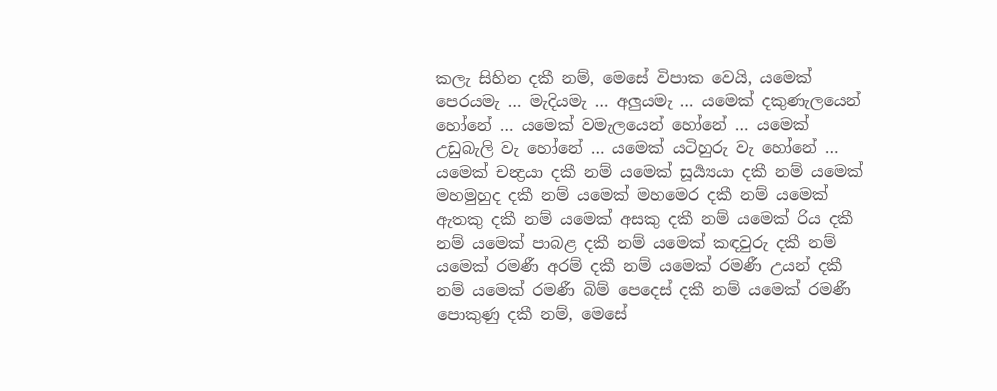කලැ සිහින දකී නම්, මෙසේ විපාක වෙයි, යමෙක් පෙරයමැ … මැදියමැ … අලුයමැ … යමෙක් දකුණැලයෙන් හෝනේ … යමෙක් වමැලයෙන් හෝනේ … යමෙක් උඩුබැලි වැ හෝනේ … යමෙක් යටිහුරු වැ හෝනේ … යමෙක් චන්‍ද්‍රයා දකී නම් යමෙක් සූර්‍ය්‍යයා දකී නම් යමෙක් මහමුහුද දකී නම් යමෙක් මහමෙර දකී නම් යමෙක් ඇතකු දකී නම් යමෙක් අසකු දකී නම් යමෙක් රිය දකී නම් යමෙක් පාබළ දකී නම් යමෙක් කඳවුරු දකී නම් යමෙක් රමණී අරම් දකී නම් යමෙක් රමණී උයන් දකී නම් යමෙක් රමණී බිම් පෙදෙස් දකී නම් යමෙක් රමණී පොකුණු දකී නම්, මෙසේ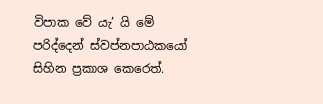විපාක වේ යැ’ යි මේ පරිද්දෙන් ස්වප්නපාඨකයෝ සිහින ප්‍රකාශ කෙරෙත්.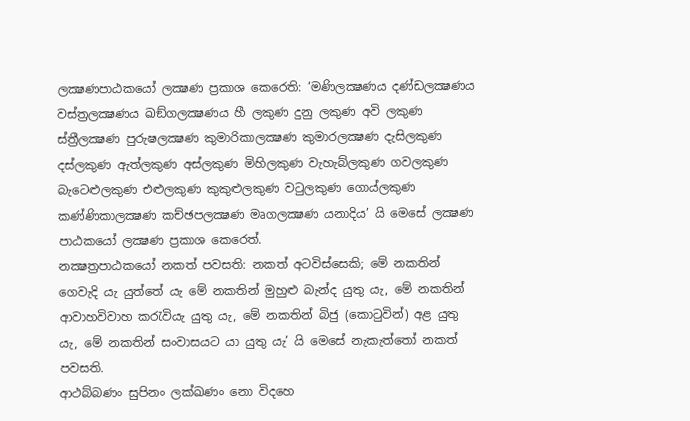ලක්‍ෂණපාඨකයෝ ලක්‍ෂණ ප්‍රකාශ කෙරෙති: ‘මණිලක්‍ෂණය දණ්ඩලක්‍ෂණය වස්ත්‍රලක්‍ෂණය ඛඞ්ගලක්‍ෂණය හී ලකුණ දුනු ලකුණ අවි ලකුණ ස්ත්‍රීලක්‍ෂණ පුරුෂලක්‍ෂණ කුමාරිකාලක්‍ෂණ කුමාරලක්‍ෂණ දැසිලකුණ දස්ලකුණ ඇත්ලකුණ අස්ලකුණ මිහිලකුණ වැහැබ්ලකුණ ගවලකුණ බැටෙළුලකුණ එළුලකුණ කුකුළුලකුණ වටුලකුණ ගොය්ලකුණ කණ්ණිකාලක්‍ෂණ කච්ඡපලක්‍ෂණ මෘගලක්‍ෂණ යනාදිය’ යි මෙසේ ලක්‍ෂණ පාඨකයෝ ලක්‍ෂණ ප්‍රකාශ කෙරෙත්.
නක්‍ෂත්‍රපාඨකයෝ නකත් පවසති: නකත් අටවිස්සෙකි; මේ නකතින් ගෙවැදි යැ යුත්තේ යැ මේ නකතින් මුහුළු බැන්ද යුතු යැ, මේ නකතින් ආවාහවිවාහ කරැවියැ යුතු යැ, මේ නකතින් බිජු (කොටුවින්) අළ යුතු යැ, මේ නකතින් සංවාසයට යා යුතු යැ’ යි මෙසේ නැකැත්තෝ නකත් පවසති.
ආථබ්බණං සුපිනං ලක්ඛණං නො විදහෙ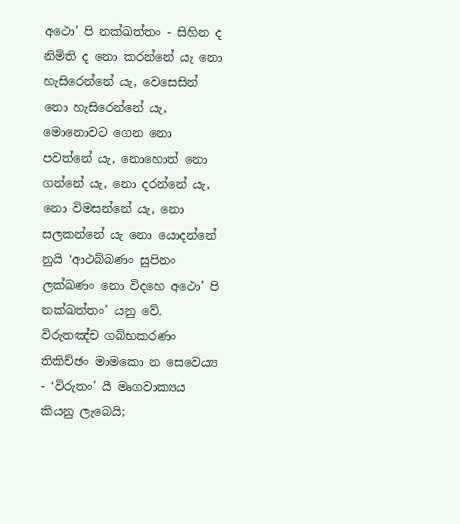අථො’ පි නක්ඛත්තං - සිහින ද නිමිති ද නො කරන්නේ යැ නො හැසිරෙන්නේ යැ, වෙසෙසින් නො හැසිරෙන්නේ යැ, මොනොවට ගෙන නො පවත්නේ යැ, නොහොත් නො ගන්නේ යැ, නො දරන්නේ යැ, නො විමසන්නේ යැ, නො සලකන්නේ යැ නො යොදන්නේ නුයි ‘ආථබ්බණං සුපිනං ලක්ඛණං නො විදහෙ අථො’ පි නක්ඛත්තං’ යනු වේ.
විරුතඤ්ච ගබ්භකරණං තිකිච්ඡං මාමකො න සෙවෙය්‍ය - ‘විරුතං’ යී මෘගවාක්‍යය කියනු ලැබෙයි;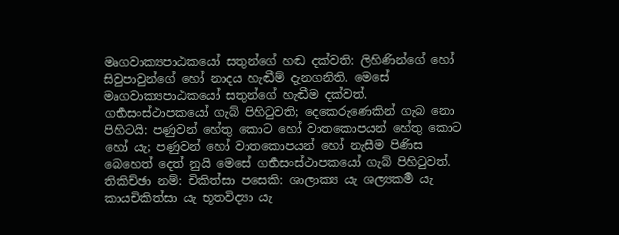මෘගවාක්‍යපාඨකයෝ සතුන්ගේ හඬ දක්වති: ලිහිණින්ගේ හෝ සිවුපාවුන්ගේ හෝ නාදය හැඬීම් දැනගනිති. මෙසේ මෘගවාක්‍යපාඨකයෝ සතුන්ගේ හැඬීම දක්වත්. ගර්‍භසංස්ථාපකයෝ ගැබ් පිහිටුවති; දෙකෙරුණෙකින් ගැබ නො පිහිටයි: පණුවන් හේතු කොට හෝ වාතකොපයන් හේතු කොට හෝ යැ; පණුවන් හෝ වාතකොපයන් හෝ නැසීම පිණිස බෙහෙත් දෙත් නුයි මෙසේ ගර්‍භසංස්ථාපකයෝ ගැබ් පිහිටුවත්. තිකිච්ඡා නම්: චිකිත්සා පසෙකි: ශාලාක්‍ය යැ ශල්‍යකර්‍ම යැ කායචිකිත්සා යැ භූතවිද්‍යා යැ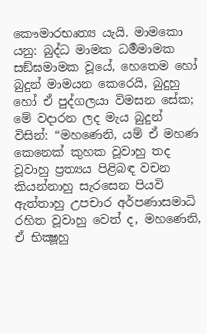කෞමාරභෘත්‍ය යැයි. මාමකො යනු: බුද්ධ මාමක ධර්‍මමාමක සඞ්ඝමාමක වූයේ, හෙතෙම හෝ බුදුන් මාමයන කෙරෙයි, බුදුහු හෝ ඒ පුද්ගලයා විමසන සේක; මේ වදාරන ලද මැය බුදුන් විසින්: “මහණෙනි, යම් ඒ මහණ කෙනෙක් කුහක වූවාහු තද වූවාහු ප්‍රත්‍යය පිළිබඳ වචන කියන්නාහු සැරසෙන පියවි ඇත්තාහු උපචාර අර්පණාසමාධි රහිත වූවාහු වෙත් ද, මහණෙනි, ඒ භික්‍ෂූහු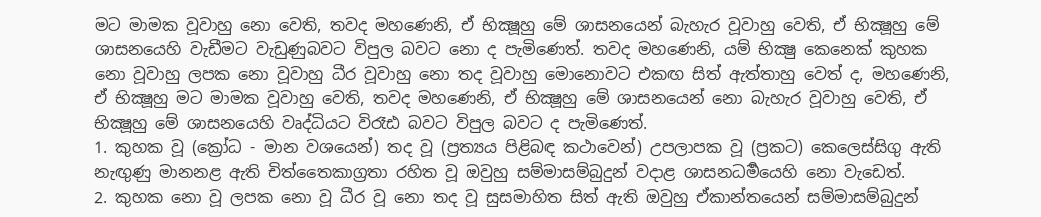මට මාමක වූවාහු නො වෙති, තවද මහණෙනි, ඒ භික්‍ෂූහු මේ ශාසනයෙන් බැහැර වූවාහු වෙති, ඒ භික්‍ෂූහු මේ ශාසනයෙහි වැඩීමට වැඩුණුබවට විපුල බවට නො ද පැමිණෙත්. තවද මහණෙනි, යම් භික්‍ෂු කෙනෙක් කුහක නො වූවාහු ලපක නො වූවාහු ධීර වූවාහු නො තද වූවාහු මොනොවට එකඟ සිත් ඇත්තාහු වෙත් ද, මහණෙනි, ඒ භික්‍ෂූහු මට මාමක වූවාහු වෙති, තවද මහණෙනි, ඒ භික්‍ෂූහු මේ ශාසනයෙන් නො බැහැර වූවාහු වෙති, ඒ භික්‍ෂූහු මේ ශාසනයෙහි වෘද්ධියට විරෑඪ බවට විපුල බවට ද පැමිණෙත්.
1. කුහක වූ (ක්‍රෝධ - මාන වශයෙන්) තද වූ (ප්‍රත්‍යය පිළිබඳ කථාවෙන්) උපලාපක වූ (ප්‍රකට) කෙලෙස්සිගු ඇති නැඟුණු මානනළ ඇති චිත්තෛකාග්‍රතා රහිත වූ ඔවුහු සම්මාසම්බුදුන් වදාළ ශාසනධර්‍මයෙහි නො වැඩෙත්.
2. කුහක නො වූ ලපක නො වූ ධීර වූ නො තද වූ සුසමාහිත සිත් ඇති ඔවුහු ඒකාන්තයෙන් සම්මාසම්බුදුන්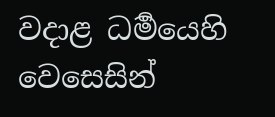වදාළ ධර්‍මයෙහි වෙසෙසින්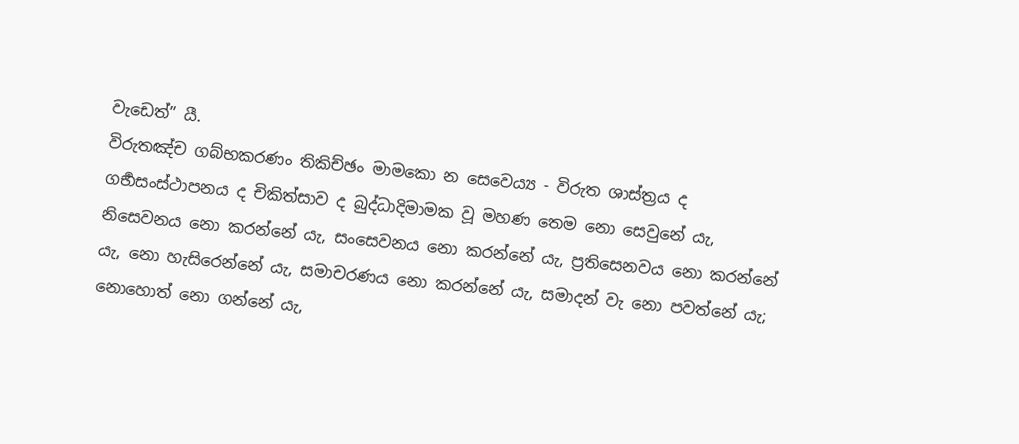වැඩෙත්” යී.
විරුතඤ්ච ගබ්භකරණං තිකිච්ඡං මාමකො න සෙවෙය්‍ය - විරුත ශාස්ත්‍රය ද ගර්‍භසංස්ථාපනය ද චිකිත්සාව ද බුද්ධාදිමාමක වූ මහණ තෙම නො සෙවුනේ යැ, නිසෙවනය නො කරන්නේ යැ, සංසෙවනය නො කරන්නේ යැ, ප්‍රතිසෙනවය නො කරන්නේ යැ, නො හැසිරෙන්නේ යැ, සමාචරණය නො කරන්නේ යැ, සමාදන් වැ නො පවත්නේ යැ; නොහොත් නො ගන්නේ යැ,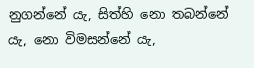නුගන්නේ යැ, සිත්හි නො තබන්නේ යැ, නො විමසන්නේ යැ,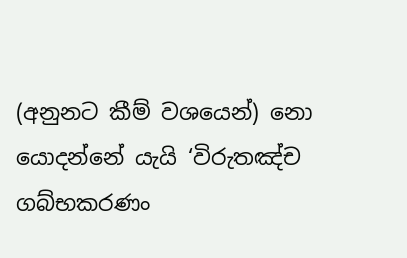(අනුනට කීම් වශයෙන්) නො යොදන්නේ යැයි ‘විරුතඤ්ච ගබ්භකරණං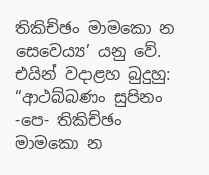තිකිච්ඡං මාමකො න සෙවෙය්‍ය’ යනු වේ.
එයින් වදාළහ බුදුහු:
“ආථබ්බණං සුපිනං -පෙ- තිකිච්ඡං මාමකො න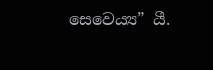සෙවෙය්‍ය” යී.